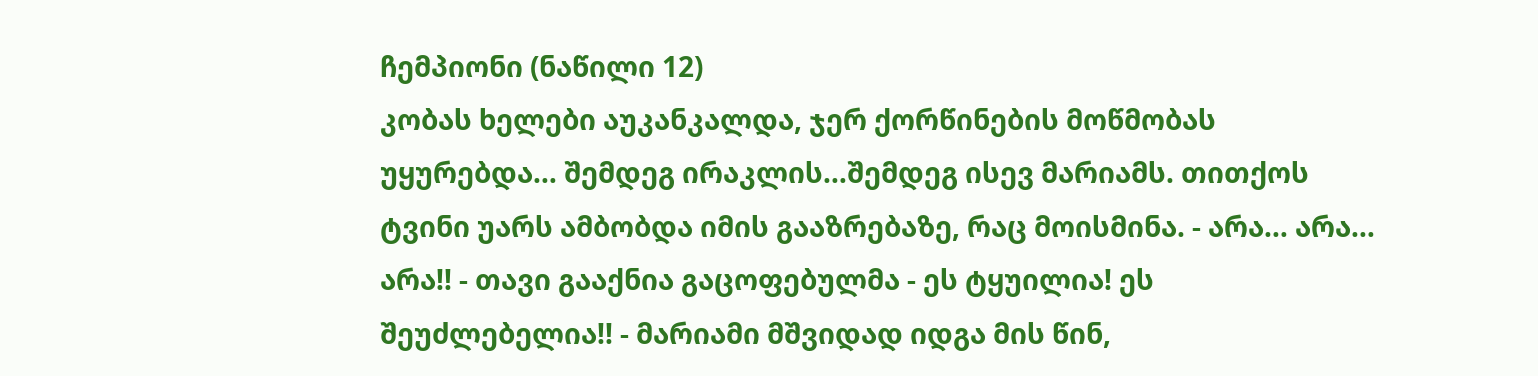ჩემპიონი (ნაწილი 12)
კობას ხელები აუკანკალდა, ჯერ ქორწინების მოწმობას უყურებდა… შემდეგ ირაკლის…შემდეგ ისევ მარიამს. თითქოს ტვინი უარს ამბობდა იმის გააზრებაზე, რაც მოისმინა. - არა… არა… არა!! - თავი გააქნია გაცოფებულმა - ეს ტყუილია! ეს შეუძლებელია!! - მარიამი მშვიდად იდგა მის წინ,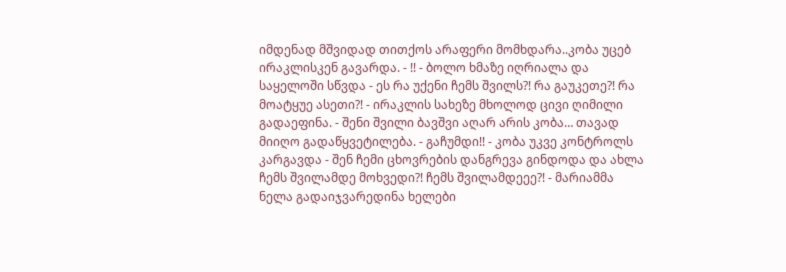იმდენად მშვიდად თითქოს არაფერი მომხდარა..კობა უცებ ირაკლისკენ გავარდა. - !! - ბოლო ხმაზე იღრიალა და საყელოში სწვდა - ეს რა უქენი ჩემს შვილს?! რა გაუკეთე?! რა მოატყუე ასეთი?! - ირაკლის სახეზე მხოლოდ ცივი ღიმილი გადაეფინა. - შენი შვილი ბავშვი აღარ არის კობა… თავად მიიღო გადაწყვეტილება. - გაჩუმდი!! - კობა უკვე კონტროლს კარგავდა - შენ ჩემი ცხოვრების დანგრევა გინდოდა და ახლა ჩემს შვილამდე მოხვედი?! ჩემს შვილამდეეე?! - მარიამმა ნელა გადაიჯვარედინა ხელები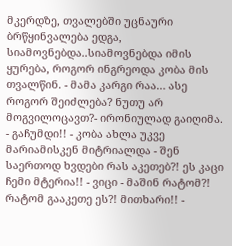მკერდზე, თვალებში უცნაური ბრწყინვალება ედგა, სიამოვნებდა..სიამოვნებდა იმის ყურება, როგორ ინგრეოდა კობა მის თვალწინ. - მამა კარგი რაა… ასე როგორ შეიძლება? ნუთუ არ მოგვილოცავთ?- ირონიულად გაიღიმა. - გაჩუმდი!! - კობა ახლა უკვე მარიამისკენ მიტრიალდა - შენ საერთოდ ხვდები რას აკეთებ?! ეს კაცი ჩემი მტერია!! - ვიცი - მაშინ რატომ?! რატომ გააკეთე ეს?! მითხარი!! -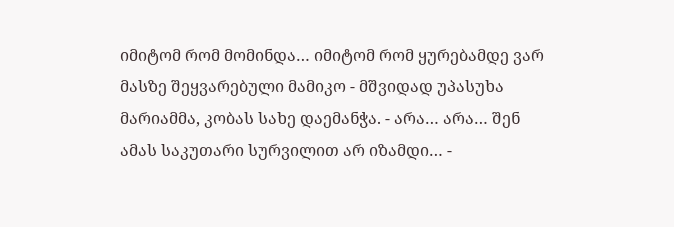იმიტომ რომ მომინდა… იმიტომ რომ ყურებამდე ვარ მასზე შეყვარებული მამიკო - მშვიდად უპასუხა მარიამმა, კობას სახე დაემანჭა. - არა… არა… შენ ამას საკუთარი სურვილით არ იზამდი… -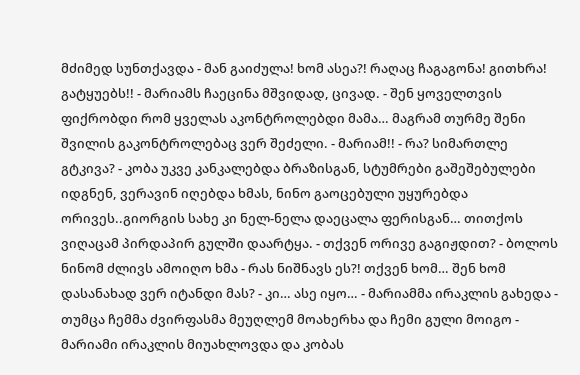მძიმედ სუნთქავდა - მან გაიძულა! ხომ ასეა?! რაღაც ჩაგაგონა! გითხრა! გატყუებს!! - მარიამს ჩაეცინა მშვიდად, ცივად. - შენ ყოველთვის ფიქრობდი რომ ყველას აკონტროლებდი მამა… მაგრამ თურმე შენი შვილის გაკონტროლებაც ვერ შეძელი. - მარიამ!! - რა? სიმართლე გტკივა? - კობა უკვე კანკალებდა ბრაზისგან, სტუმრები გაშეშებულები იდგნენ, ვერავინ იღებდა ხმას, ნინო გაოცებული უყურებდა ორივეს..გიორგის სახე კი ნელ-ნელა დაეცალა ფერისგან… თითქოს ვიღაცამ პირდაპირ გულში დაარტყა. - თქვენ ორივე გაგიჟდით? - ბოლოს ნინომ ძლივს ამოიღო ხმა - რას ნიშნავს ეს?! თქვენ ხომ… შენ ხომ დასანახად ვერ იტანდი მას? - კი… ასე იყო… - მარიამმა ირაკლის გახედა - თუმცა ჩემმა ძვირფასმა მეუღლემ მოახერხა და ჩემი გული მოიგო - მარიამი ირაკლის მიუახლოვდა და კობას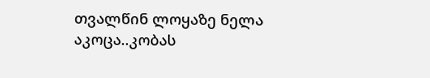თვალწინ ლოყაზე ნელა აკოცა..კობას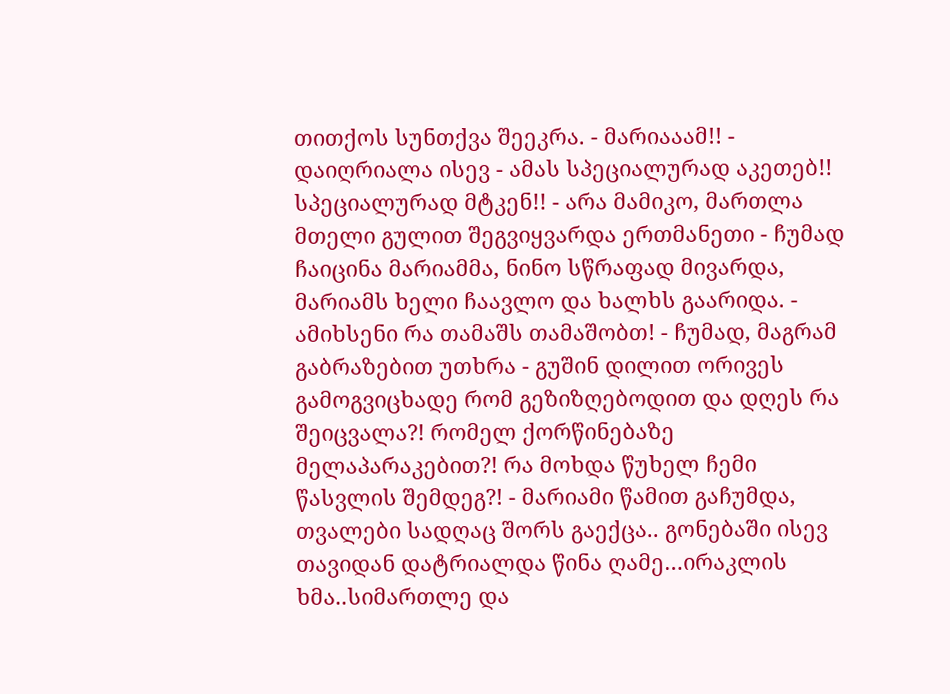თითქოს სუნთქვა შეეკრა. - მარიააამ!! - დაიღრიალა ისევ - ამას სპეციალურად აკეთებ!! სპეციალურად მტკენ!! - არა მამიკო, მართლა მთელი გულით შეგვიყვარდა ერთმანეთი - ჩუმად ჩაიცინა მარიამმა, ნინო სწრაფად მივარდა, მარიამს ხელი ჩაავლო და ხალხს გაარიდა. - ამიხსენი რა თამაშს თამაშობთ! - ჩუმად, მაგრამ გაბრაზებით უთხრა - გუშინ დილით ორივეს გამოგვიცხადე რომ გეზიზღებოდით და დღეს რა შეიცვალა?! რომელ ქორწინებაზე მელაპარაკებით?! რა მოხდა წუხელ ჩემი წასვლის შემდეგ?! - მარიამი წამით გაჩუმდა, თვალები სადღაც შორს გაექცა.. გონებაში ისევ თავიდან დატრიალდა წინა ღამე…ირაკლის ხმა..სიმართლე და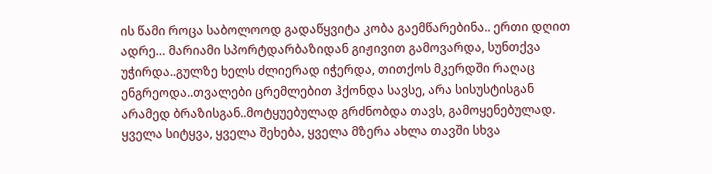ის წამი როცა საბოლოოდ გადაწყვიტა კობა გაემწარებინა.. ერთი დღით ადრე… მარიამი სპორტდარბაზიდან გიჟივით გამოვარდა, სუნთქვა უჭირდა..გულზე ხელს ძლიერად იჭერდა, თითქოს მკერდში რაღაც ენგრეოდა..თვალები ცრემლებით ჰქონდა სავსე, არა სისუსტისგან არამედ ბრაზისგან..მოტყუებულად გრძნობდა თავს, გამოყენებულად. ყველა სიტყვა, ყველა შეხება, ყველა მზერა ახლა თავში სხვა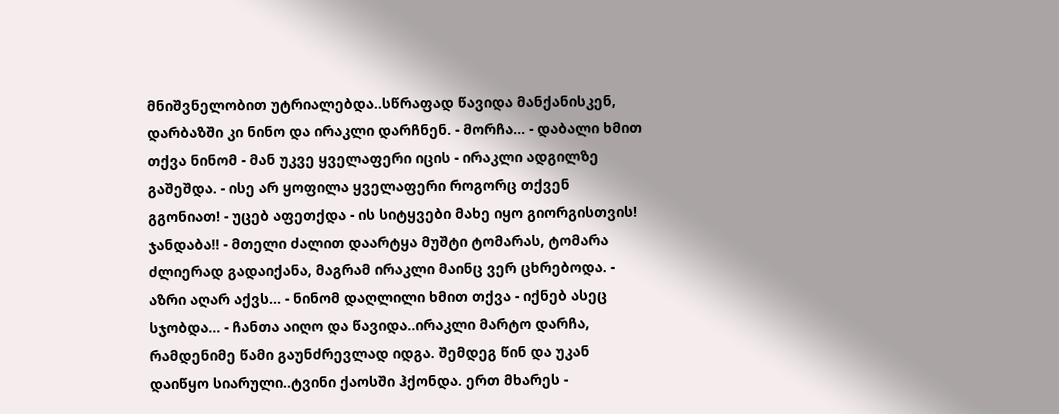მნიშვნელობით უტრიალებდა..სწრაფად წავიდა მანქანისკენ, დარბაზში კი ნინო და ირაკლი დარჩნენ. - მორჩა… - დაბალი ხმით თქვა ნინომ - მან უკვე ყველაფერი იცის - ირაკლი ადგილზე გაშეშდა. - ისე არ ყოფილა ყველაფერი როგორც თქვენ გგონიათ! - უცებ აფეთქდა - ის სიტყვები მახე იყო გიორგისთვის! ჯანდაბა!! - მთელი ძალით დაარტყა მუშტი ტომარას, ტომარა ძლიერად გადაიქანა, მაგრამ ირაკლი მაინც ვერ ცხრებოდა. - აზრი აღარ აქვს… - ნინომ დაღლილი ხმით თქვა - იქნებ ასეც სჯობდა… - ჩანთა აიღო და წავიდა..ირაკლი მარტო დარჩა, რამდენიმე წამი გაუნძრევლად იდგა. შემდეგ წინ და უკან დაიწყო სიარული..ტვინი ქაოსში ჰქონდა. ერთ მხარეს -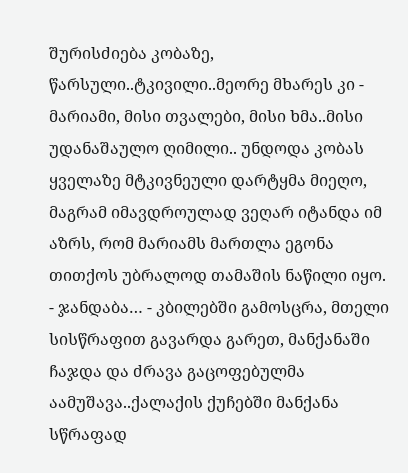შურისძიება კობაზე, წარსული..ტკივილი..მეორე მხარეს კი - მარიამი, მისი თვალები, მისი ხმა..მისი უდანაშაულო ღიმილი.. უნდოდა კობას ყველაზე მტკივნეული დარტყმა მიეღო, მაგრამ იმავდროულად ვეღარ იტანდა იმ აზრს, რომ მარიამს მართლა ეგონა თითქოს უბრალოდ თამაშის ნაწილი იყო. - ჯანდაბა… - კბილებში გამოსცრა, მთელი სისწრაფით გავარდა გარეთ, მანქანაში ჩაჯდა და ძრავა გაცოფებულმა აამუშავა..ქალაქის ქუჩებში მანქანა სწრაფად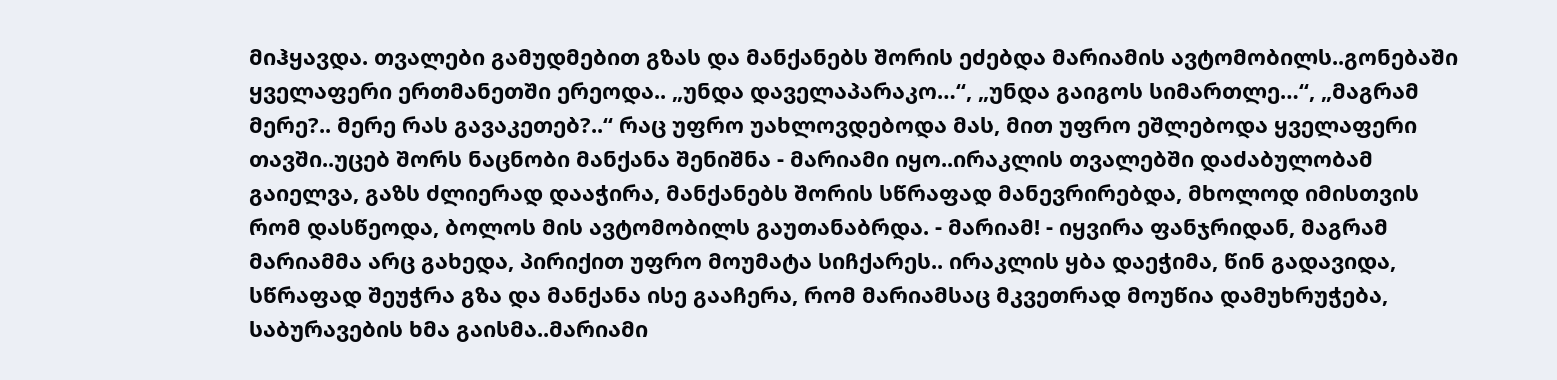მიჰყავდა. თვალები გამუდმებით გზას და მანქანებს შორის ეძებდა მარიამის ავტომობილს..გონებაში ყველაფერი ერთმანეთში ერეოდა.. „უნდა დაველაპარაკო…“, „უნდა გაიგოს სიმართლე…“, „მაგრამ მერე?.. მერე რას გავაკეთებ?..“ რაც უფრო უახლოვდებოდა მას, მით უფრო ეშლებოდა ყველაფერი თავში..უცებ შორს ნაცნობი მანქანა შენიშნა - მარიამი იყო..ირაკლის თვალებში დაძაბულობამ გაიელვა, გაზს ძლიერად დააჭირა, მანქანებს შორის სწრაფად მანევრირებდა, მხოლოდ იმისთვის რომ დასწეოდა, ბოლოს მის ავტომობილს გაუთანაბრდა. - მარიამ! - იყვირა ფანჯრიდან, მაგრამ მარიამმა არც გახედა, პირიქით უფრო მოუმატა სიჩქარეს.. ირაკლის ყბა დაეჭიმა, წინ გადავიდა, სწრაფად შეუჭრა გზა და მანქანა ისე გააჩერა, რომ მარიამსაც მკვეთრად მოუწია დამუხრუჭება, საბურავების ხმა გაისმა..მარიამი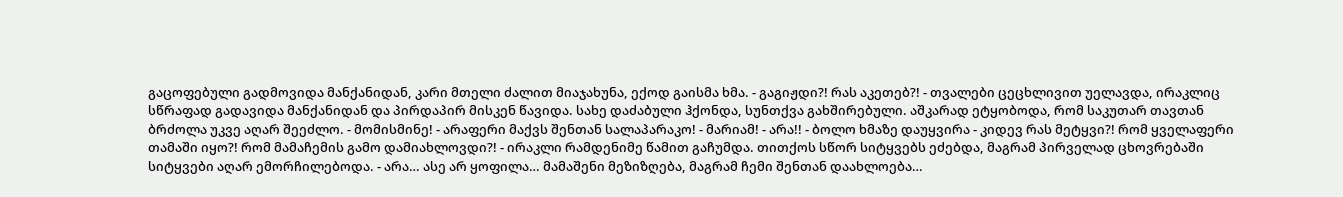გაცოფებული გადმოვიდა მანქანიდან, კარი მთელი ძალით მიაჯახუნა, ექოდ გაისმა ხმა. - გაგიჟდი?! რას აკეთებ?! - თვალები ცეცხლივით უელავდა, ირაკლიც სწრაფად გადავიდა მანქანიდან და პირდაპირ მისკენ წავიდა. სახე დაძაბული ჰქონდა, სუნთქვა გახშირებული. აშკარად ეტყობოდა, რომ საკუთარ თავთან ბრძოლა უკვე აღარ შეეძლო. - მომისმინე! - არაფერი მაქვს შენთან სალაპარაკო! - მარიამ! - არა!! - ბოლო ხმაზე დაუყვირა - კიდევ რას მეტყვი?! რომ ყველაფერი თამაში იყო?! რომ მამაჩემის გამო დამიახლოვდი?! - ირაკლი რამდენიმე წამით გაჩუმდა. თითქოს სწორ სიტყვებს ეძებდა, მაგრამ პირველად ცხოვრებაში სიტყვები აღარ ემორჩილებოდა. - არა… ასე არ ყოფილა… მამაშენი მეზიზღება, მაგრამ ჩემი შენთან დაახლოება…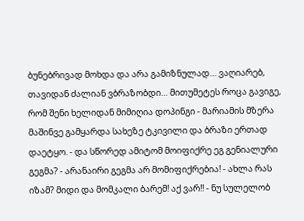ბუნებრივად მოხდა და არა გამიზნულად… ვაღიარებ, თავიდან ძალიან ვბრაზობდი… მითუმეტეს როცა გავიგე, რომ შენი ხელიდან მიმიღია დოპინგი - მარიამის მზერა მაშინვე გამყარდა სახეზე ტკივილი და ბრაზი ერთად დაეტყო. - და სწორედ ამიტომ მოიფიქრე ეგ გენიალური გეგმა? - არანაირი გეგმა არ მომიფიქრებია! - ახლა რას იზამ? მიდი და მომკალი ბარემ! აქ ვარ!! - ნუ სულელობ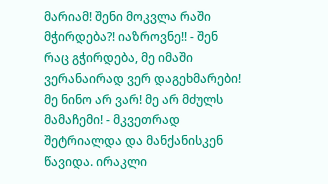მარიამ! შენი მოკვლა რაში მჭირდება?! იაზროვნე!! - შენ რაც გჭირდება, მე იმაში ვერანაირად ვერ დაგეხმარები! მე ნინო არ ვარ! მე არ მძულს მამაჩემი! - მკვეთრად შეტრიალდა და მანქანისკენ წავიდა. ირაკლი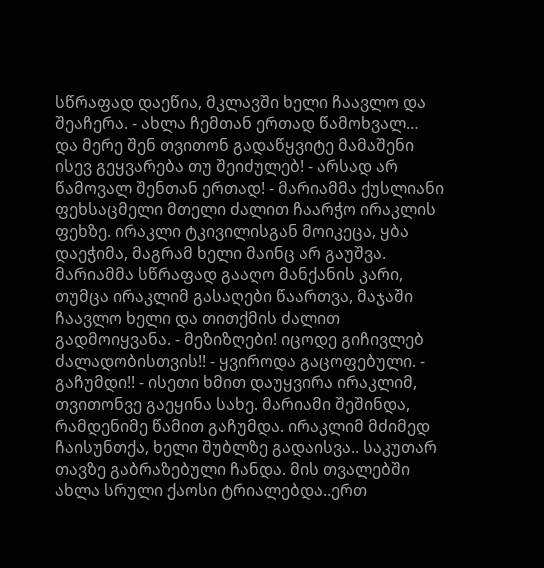სწრაფად დაეწია, მკლავში ხელი ჩაავლო და შეაჩერა. - ახლა ჩემთან ერთად წამოხვალ… და მერე შენ თვითონ გადაწყვიტე მამაშენი ისევ გეყვარება თუ შეიძულებ! - არსად არ წამოვალ შენთან ერთად! - მარიამმა ქუსლიანი ფეხსაცმელი მთელი ძალით ჩაარჭო ირაკლის ფეხზე. ირაკლი ტკივილისგან მოიკეცა, ყბა დაეჭიმა, მაგრამ ხელი მაინც არ გაუშვა. მარიამმა სწრაფად გააღო მანქანის კარი, თუმცა ირაკლიმ გასაღები წაართვა, მაჯაში ჩაავლო ხელი და თითქმის ძალით გადმოიყვანა. - მეზიზღები! იცოდე გიჩივლებ ძალადობისთვის!! - ყვიროდა გაცოფებული. - გაჩუმდი!! - ისეთი ხმით დაუყვირა ირაკლიმ, თვითონვე გაეყინა სახე. მარიამი შეშინდა, რამდენიმე წამით გაჩუმდა. ირაკლიმ მძიმედ ჩაისუნთქა, ხელი შუბლზე გადაისვა.. საკუთარ თავზე გაბრაზებული ჩანდა. მის თვალებში ახლა სრული ქაოსი ტრიალებდა..ერთ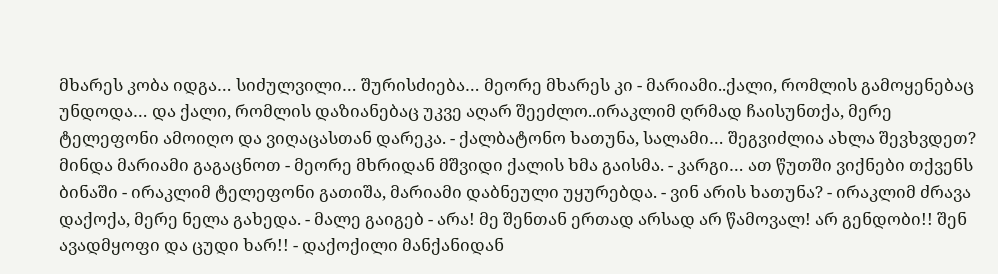მხარეს კობა იდგა… სიძულვილი… შურისძიება… მეორე მხარეს კი - მარიამი..ქალი, რომლის გამოყენებაც უნდოდა… და ქალი, რომლის დაზიანებაც უკვე აღარ შეეძლო..ირაკლიმ ღრმად ჩაისუნთქა, მერე ტელეფონი ამოიღო და ვიღაცასთან დარეკა. - ქალბატონო ხათუნა, სალამი… შეგვიძლია ახლა შევხვდეთ? მინდა მარიამი გაგაცნოთ - მეორე მხრიდან მშვიდი ქალის ხმა გაისმა. - კარგი… ათ წუთში ვიქნები თქვენს ბინაში - ირაკლიმ ტელეფონი გათიშა, მარიამი დაბნეული უყურებდა. - ვინ არის ხათუნა? - ირაკლიმ ძრავა დაქოქა, მერე ნელა გახედა. - მალე გაიგებ - არა! მე შენთან ერთად არსად არ წამოვალ! არ გენდობი!! შენ ავადმყოფი და ცუდი ხარ!! - დაქოქილი მანქანიდან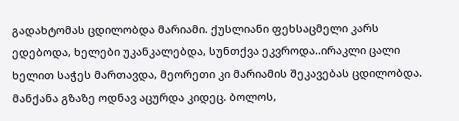გადახტომას ცდილობდა მარიამი. ქუსლიანი ფეხსაცმელი კარს ედებოდა, ხელები უკანკალებდა, სუნთქვა ეკვროდა..ირაკლი ცალი ხელით საჭეს მართავდა, მეორეთი კი მარიამის შეკავებას ცდილობდა. მანქანა გზაზე ოდნავ აცურდა კიდეც. ბოლოს,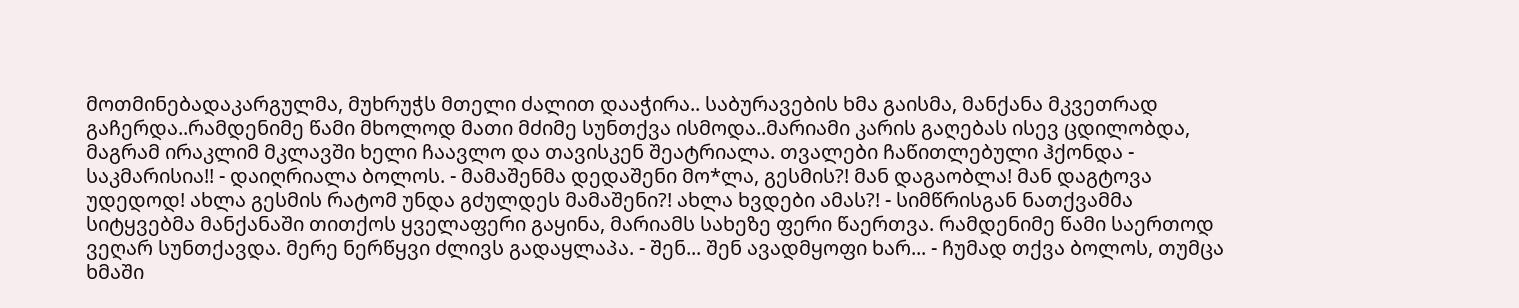მოთმინებადაკარგულმა, მუხრუჭს მთელი ძალით დააჭირა.. საბურავების ხმა გაისმა, მანქანა მკვეთრად გაჩერდა..რამდენიმე წამი მხოლოდ მათი მძიმე სუნთქვა ისმოდა..მარიამი კარის გაღებას ისევ ცდილობდა, მაგრამ ირაკლიმ მკლავში ხელი ჩაავლო და თავისკენ შეატრიალა. თვალები ჩაწითლებული ჰქონდა - საკმარისია!! - დაიღრიალა ბოლოს. - მამაშენმა დედაშენი მო*ლა, გესმის?! მან დაგაობლა! მან დაგტოვა უდედოდ! ახლა გესმის რატომ უნდა გძულდეს მამაშენი?! ახლა ხვდები ამას?! - სიმწრისგან ნათქვამმა სიტყვებმა მანქანაში თითქოს ყველაფერი გაყინა, მარიამს სახეზე ფერი წაერთვა. რამდენიმე წამი საერთოდ ვეღარ სუნთქავდა. მერე ნერწყვი ძლივს გადაყლაპა. - შენ... შენ ავადმყოფი ხარ... - ჩუმად თქვა ბოლოს, თუმცა ხმაში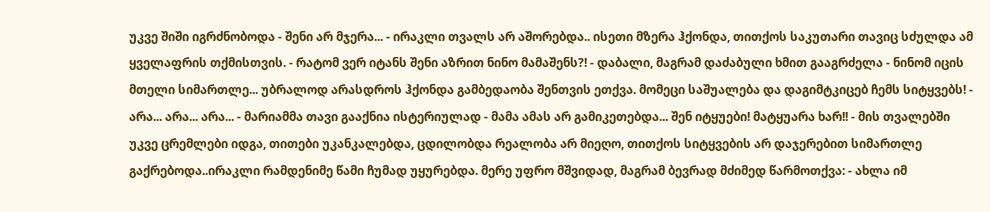უკვე შიში იგრძნობოდა - შენი არ მჯერა... - ირაკლი თვალს არ აშორებდა.. ისეთი მზერა ჰქონდა, თითქოს საკუთარი თავიც სძულდა ამ ყველაფრის თქმისთვის. - რატომ ვერ იტანს შენი აზრით ნინო მამაშენს?! - დაბალი, მაგრამ დაძაბული ხმით გააგრძელა - ნინომ იცის მთელი სიმართლე... უბრალოდ არასდროს ჰქონდა გამბედაობა შენთვის ეთქვა. მომეცი საშუალება და დაგიმტკიცებ ჩემს სიტყვებს! - არა... არა... არა... - მარიამმა თავი გააქნია ისტერიულად - მამა ამას არ გამიკეთებდა... შენ იტყუები! მატყუარა ხარ!! - მის თვალებში უკვე ცრემლები იდგა, თითები უკანკალებდა, ცდილობდა რეალობა არ მიეღო, თითქოს სიტყვების არ დაჯერებით სიმართლე გაქრებოდა..ირაკლი რამდენიმე წამი ჩუმად უყურებდა. მერე უფრო მშვიდად, მაგრამ ბევრად მძიმედ წარმოთქვა: - ახლა იმ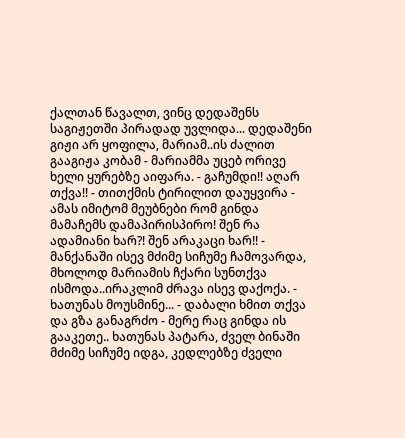ქალთან წავალთ, ვინც დედაშენს საგიჟეთში პირადად უვლიდა... დედაშენი გიჟი არ ყოფილა, მარიამ..ის ძალით გააგიჟა კობამ - მარიამმა უცებ ორივე ხელი ყურებზე აიფარა. - გაჩუმდი!! აღარ თქვა!! - თითქმის ტირილით დაუყვირა - ამას იმიტომ მეუბნები რომ გინდა მამაჩემს დამაპირისპირო! შენ რა ადამიანი ხარ?! შენ არაკაცი ხარ!! - მანქანაში ისევ მძიმე სიჩუმე ჩამოვარდა, მხოლოდ მარიამის ჩქარი სუნთქვა ისმოდა..ირაკლიმ ძრავა ისევ დაქოქა. - ხათუნას მოუსმინე... - დაბალი ხმით თქვა და გზა განაგრძო - მერე რაც გინდა ის გააკეთე.. ხათუნას პატარა, ძველ ბინაში მძიმე სიჩუმე იდგა, კედლებზე ძველი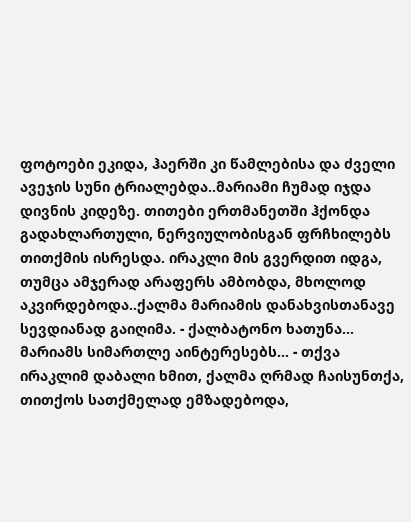ფოტოები ეკიდა, ჰაერში კი წამლებისა და ძველი ავეჯის სუნი ტრიალებდა..მარიამი ჩუმად იჯდა დივნის კიდეზე. თითები ერთმანეთში ჰქონდა გადახლართული, ნერვიულობისგან ფრჩხილებს თითქმის ისრესდა. ირაკლი მის გვერდით იდგა, თუმცა ამჯერად არაფერს ამბობდა, მხოლოდ აკვირდებოდა..ქალმა მარიამის დანახვისთანავე სევდიანად გაიღიმა. - ქალბატონო ხათუნა... მარიამს სიმართლე აინტერესებს... - თქვა ირაკლიმ დაბალი ხმით, ქალმა ღრმად ჩაისუნთქა, თითქოს სათქმელად ემზადებოდა,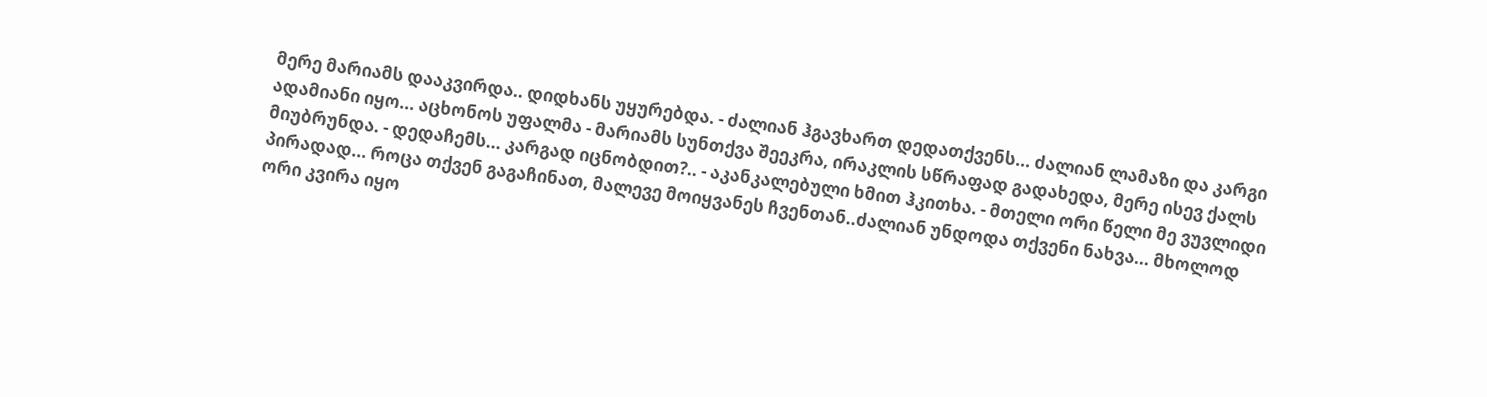მერე მარიამს დააკვირდა.. დიდხანს უყურებდა. - ძალიან ჰგავხართ დედათქვენს... ძალიან ლამაზი და კარგი ადამიანი იყო... აცხონოს უფალმა - მარიამს სუნთქვა შეეკრა, ირაკლის სწრაფად გადახედა, მერე ისევ ქალს მიუბრუნდა. - დედაჩემს... კარგად იცნობდით?.. - აკანკალებული ხმით ჰკითხა. - მთელი ორი წელი მე ვუვლიდი პირადად... როცა თქვენ გაგაჩინათ, მალევე მოიყვანეს ჩვენთან..ძალიან უნდოდა თქვენი ნახვა... მხოლოდ ორი კვირა იყო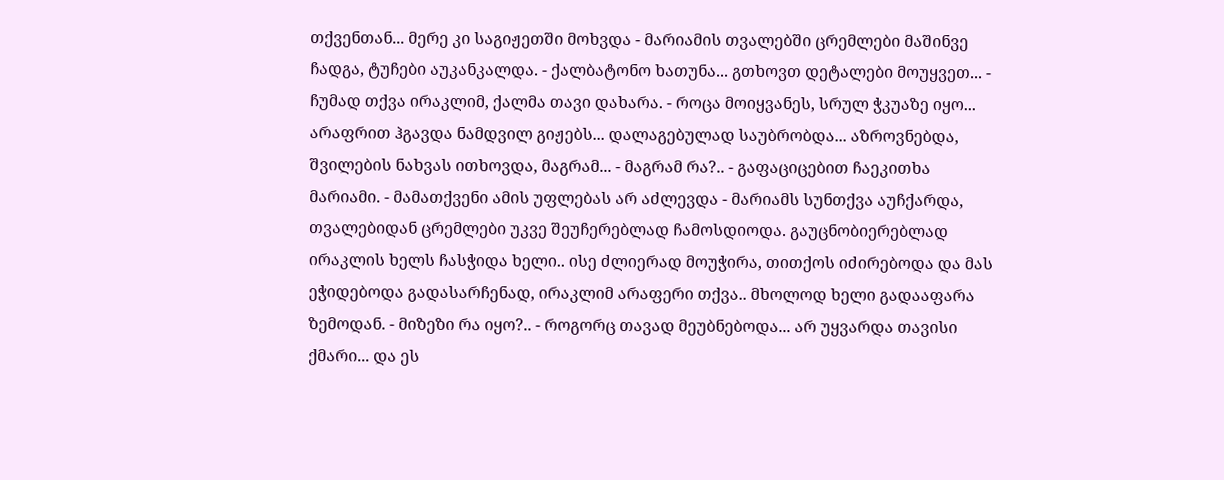თქვენთან... მერე კი საგიჟეთში მოხვდა - მარიამის თვალებში ცრემლები მაშინვე ჩადგა, ტუჩები აუკანკალდა. - ქალბატონო ხათუნა... გთხოვთ დეტალები მოუყვეთ... - ჩუმად თქვა ირაკლიმ, ქალმა თავი დახარა. - როცა მოიყვანეს, სრულ ჭკუაზე იყო... არაფრით ჰგავდა ნამდვილ გიჟებს... დალაგებულად საუბრობდა... აზროვნებდა, შვილების ნახვას ითხოვდა, მაგრამ... - მაგრამ რა?.. - გაფაციცებით ჩაეკითხა მარიამი. - მამათქვენი ამის უფლებას არ აძლევდა - მარიამს სუნთქვა აუჩქარდა, თვალებიდან ცრემლები უკვე შეუჩერებლად ჩამოსდიოდა. გაუცნობიერებლად ირაკლის ხელს ჩასჭიდა ხელი.. ისე ძლიერად მოუჭირა, თითქოს იძირებოდა და მას ეჭიდებოდა გადასარჩენად, ირაკლიმ არაფერი თქვა.. მხოლოდ ხელი გადააფარა ზემოდან. - მიზეზი რა იყო?.. - როგორც თავად მეუბნებოდა... არ უყვარდა თავისი ქმარი... და ეს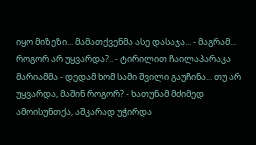იყო მიზეზი... მამათქვენმა ასე დასაჯა... - მაგრამ... როგორ არ უყვარდა?.. - ტირილით ჩაილაპარაკა მარიამმა - დედამ ხომ სამი შვილი გაუჩინა... თუ არ უყვარდა, მაშინ როგორ? - ხათუნამ მძიმედ ამოისუნთქა, აშკარად უჭირდა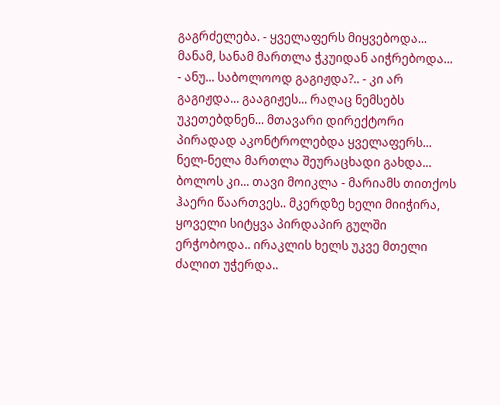გაგრძელება. - ყველაფერს მიყვებოდა... მანამ, სანამ მართლა ჭკუიდან აიჭრებოდა... - ანუ... საბოლოოდ გაგიჟდა?.. - კი არ გაგიჟდა... გააგიჟეს... რაღაც ნემსებს უკეთებდნენ... მთავარი დირექტორი პირადად აკონტროლებდა ყველაფერს... ნელ-ნელა მართლა შეურაცხადი გახდა... ბოლოს კი... თავი მოიკლა - მარიამს თითქოს ჰაერი წაართვეს.. მკერდზე ხელი მიიჭირა, ყოველი სიტყვა პირდაპირ გულში ერჭობოდა.. ირაკლის ხელს უკვე მთელი ძალით უჭერდა..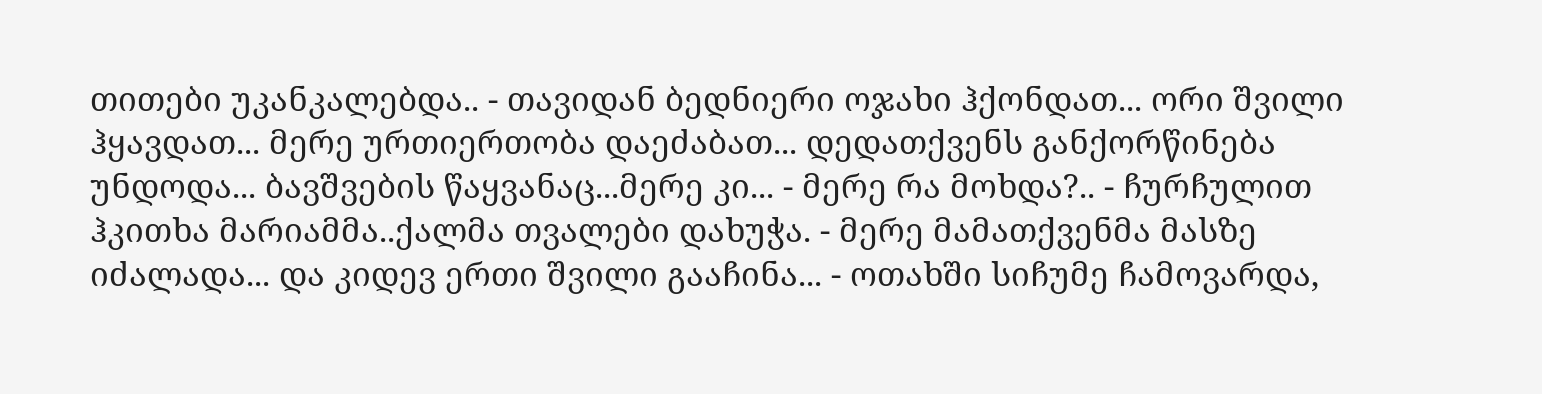თითები უკანკალებდა.. - თავიდან ბედნიერი ოჯახი ჰქონდათ... ორი შვილი ჰყავდათ... მერე ურთიერთობა დაეძაბათ... დედათქვენს განქორწინება უნდოდა... ბავშვების წაყვანაც...მერე კი... - მერე რა მოხდა?.. - ჩურჩულით ჰკითხა მარიამმა..ქალმა თვალები დახუჭა. - მერე მამათქვენმა მასზე იძალადა... და კიდევ ერთი შვილი გააჩინა... - ოთახში სიჩუმე ჩამოვარდა,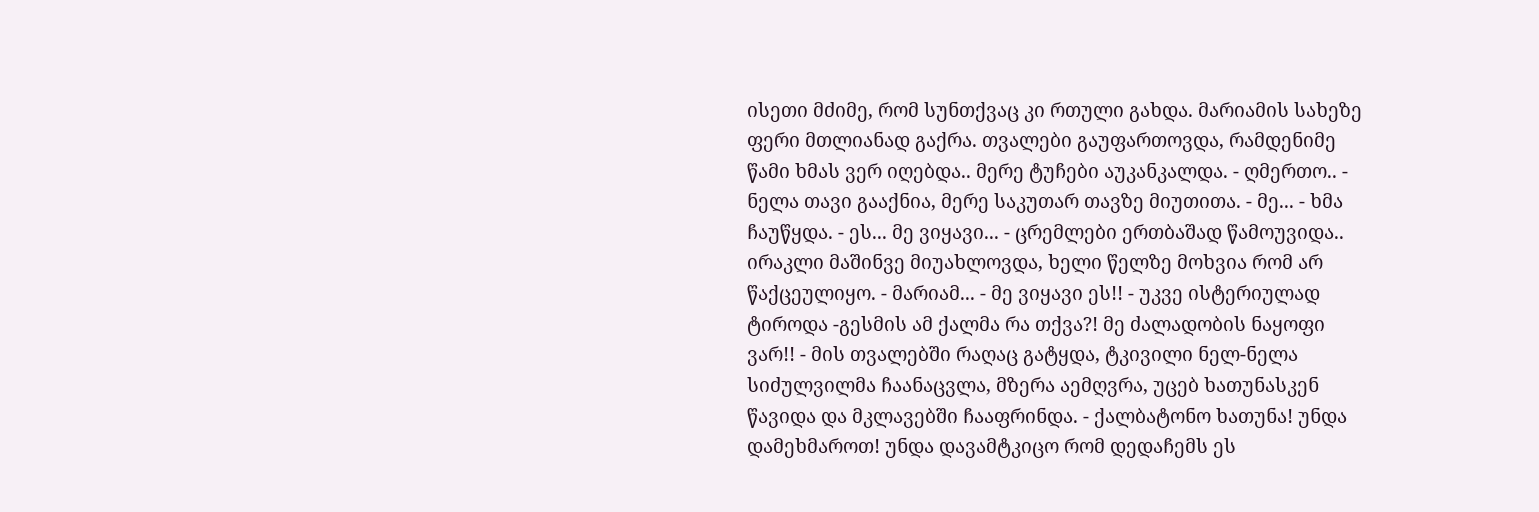ისეთი მძიმე, რომ სუნთქვაც კი რთული გახდა. მარიამის სახეზე ფერი მთლიანად გაქრა. თვალები გაუფართოვდა, რამდენიმე წამი ხმას ვერ იღებდა.. მერე ტუჩები აუკანკალდა. - ღმერთო.. - ნელა თავი გააქნია, მერე საკუთარ თავზე მიუთითა. - მე... - ხმა ჩაუწყდა. - ეს... მე ვიყავი... - ცრემლები ერთბაშად წამოუვიდა.. ირაკლი მაშინვე მიუახლოვდა, ხელი წელზე მოხვია რომ არ წაქცეულიყო. - მარიამ... - მე ვიყავი ეს!! - უკვე ისტერიულად ტიროდა -გესმის ამ ქალმა რა თქვა?! მე ძალადობის ნაყოფი ვარ!! - მის თვალებში რაღაც გატყდა, ტკივილი ნელ-ნელა სიძულვილმა ჩაანაცვლა, მზერა აემღვრა, უცებ ხათუნასკენ წავიდა და მკლავებში ჩააფრინდა. - ქალბატონო ხათუნა! უნდა დამეხმაროთ! უნდა დავამტკიცო რომ დედაჩემს ეს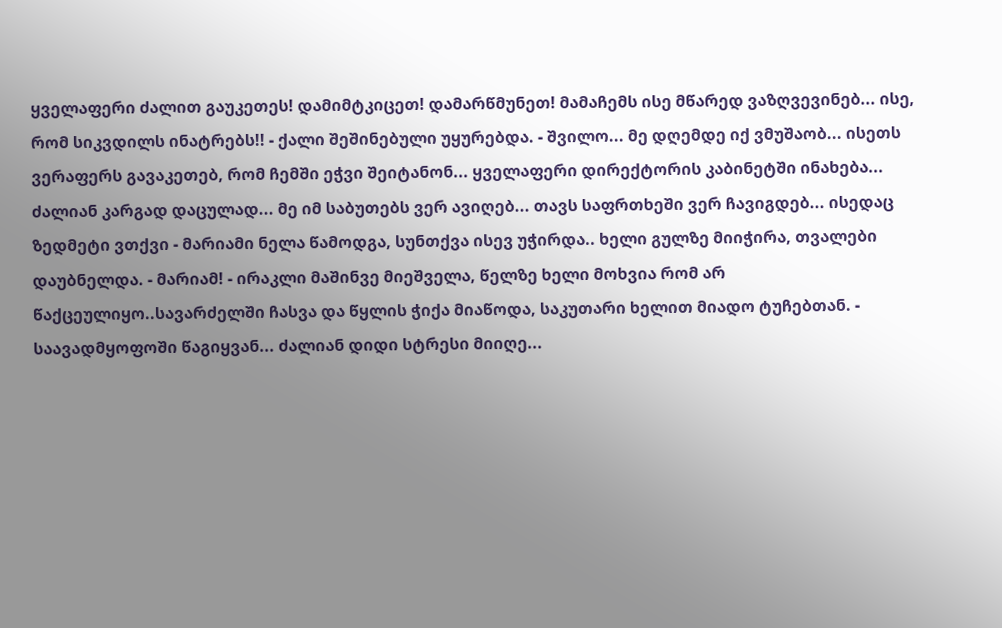ყველაფერი ძალით გაუკეთეს! დამიმტკიცეთ! დამარწმუნეთ! მამაჩემს ისე მწარედ ვაზღვევინებ... ისე, რომ სიკვდილს ინატრებს!! - ქალი შეშინებული უყურებდა. - შვილო... მე დღემდე იქ ვმუშაობ... ისეთს ვერაფერს გავაკეთებ, რომ ჩემში ეჭვი შეიტანონ... ყველაფერი დირექტორის კაბინეტში ინახება... ძალიან კარგად დაცულად... მე იმ საბუთებს ვერ ავიღებ... თავს საფრთხეში ვერ ჩავიგდებ... ისედაც ზედმეტი ვთქვი - მარიამი ნელა წამოდგა, სუნთქვა ისევ უჭირდა.. ხელი გულზე მიიჭირა, თვალები დაუბნელდა. - მარიამ! - ირაკლი მაშინვე მიეშველა, წელზე ხელი მოხვია რომ არ წაქცეულიყო..სავარძელში ჩასვა და წყლის ჭიქა მიაწოდა, საკუთარი ხელით მიადო ტუჩებთან. - საავადმყოფოში წაგიყვან... ძალიან დიდი სტრესი მიიღე...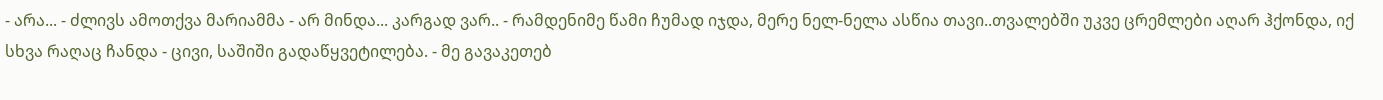- არა... - ძლივს ამოთქვა მარიამმა - არ მინდა... კარგად ვარ.. - რამდენიმე წამი ჩუმად იჯდა, მერე ნელ-ნელა ასწია თავი..თვალებში უკვე ცრემლები აღარ ჰქონდა, იქ სხვა რაღაც ჩანდა - ცივი, საშიში გადაწყვეტილება. - მე გავაკეთებ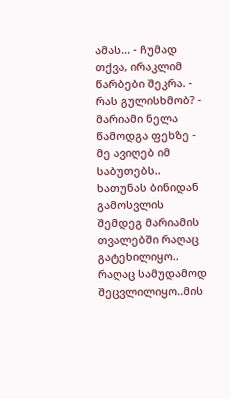ამას... - ჩუმად თქვა, ირაკლიმ წარბები შეკრა. - რას გულისხმობ? - მარიამი ნელა წამოდგა ფეხზე - მე ავიღებ იმ საბუთებს.. ხათუნას ბინიდან გამოსვლის შემდეგ მარიამის თვალებში რაღაც გატეხილიყო.. რაღაც სამუდამოდ შეცვლილიყო..მის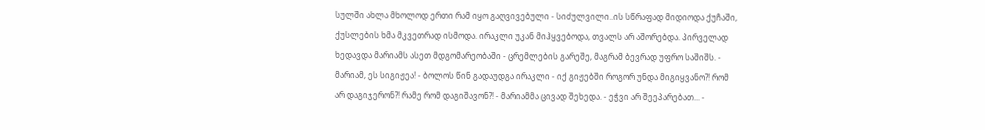სულში ახლა მხოლოდ ერთი რამ იყო გაღვივებული - სიძულვილი..ის სწრაფად მიდიოდა ქუჩაში, ქუსლების ხმა მკვეთრად ისმოდა. ირაკლი უკან მიჰყვებოდა, თვალს არ აშორებდა. პირველად ხედავდა მარიამს ასეთ მდგომარეობაში - ცრემლების გარეშე, მაგრამ ბევრად უფრო საშიშს. - მარიამ, ეს სიგიჟეა! - ბოლოს წინ გადაუდგა ირაკლი - იქ გიჟებში როგორ უნდა მიგიყვანო?! რომ არ დაგიჯერონ?! რამე რომ დაგიშავონ?! - მარიამმა ცივად შეხედა. - ეჭვი არ შეეპარებათ... -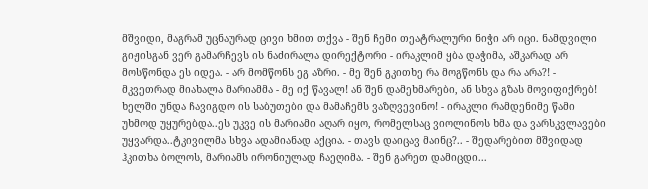მშვიდი, მაგრამ უცნაურად ცივი ხმით თქვა - შენ ჩემი თეატრალური ნიჭი არ იცი. ნამდვილი გიჟისგან ვერ გამარჩევს ის ნაძირალა დირექტორი - ირაკლიმ ყბა დაჭიმა, აშკარად არ მოსწონდა ეს იდეა. - არ მომწონს ეგ აზრი. - მე შენ გკითხე რა მოგწონს და რა არა?! - მკვეთრად მიახალა მარიამმა - მე იქ წავალ! ან შენ დამეხმარები, ან სხვა გზას მოვიფიქრებ! ხელში უნდა ჩავიგდო ის საბუთები და მამაჩემს ვაზღვევინო! - ირაკლი რამდენიმე წამი უხმოდ უყურებდა..ეს უკვე ის მარიამი აღარ იყო, რომელსაც ვიოლინოს ხმა და ვარსკვლავები უყვარდა..ტკივილმა სხვა ადამიანად აქცია. - თავს დაიცავ მაინც?.. - შედარებით მშვიდად ჰკითხა ბოლოს, მარიამს ირონიულად ჩაეღიმა. - შენ გარეთ დამიცდი...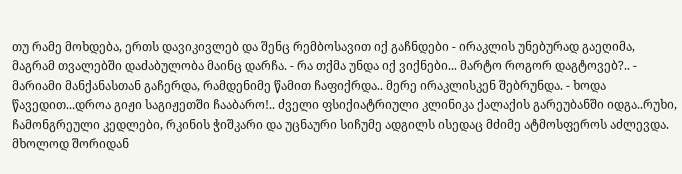თუ რამე მოხდება, ერთს დავიკივლებ და შენც რემბოსავით იქ გაჩნდები - ირაკლის უნებურად გაეღიმა, მაგრამ თვალებში დაძაბულობა მაინც დარჩა. - რა თქმა უნდა იქ ვიქნები... მარტო როგორ დაგტოვებ?.. - მარიამი მანქანასთან გაჩერდა, რამდენიმე წამით ჩაფიქრდა.. მერე ირაკლისკენ შებრუნდა. - ხოდა წავედით...დროა გიჟი საგიჟეთში ჩააბარო!.. ძველი ფსიქიატრიული კლინიკა ქალაქის გარეუბანში იდგა..რუხი, ჩამონგრეული კედლები, რკინის ჭიშკარი და უცნაური სიჩუმე ადგილს ისედაც მძიმე ატმოსფეროს აძლევდა. მხოლოდ შორიდან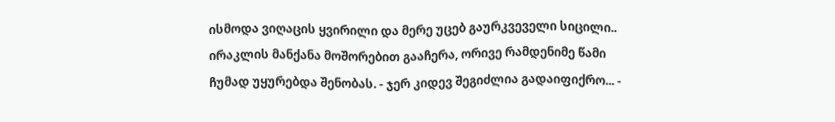ისმოდა ვიღაცის ყვირილი და მერე უცებ გაურკვეველი სიცილი.. ირაკლის მანქანა მოშორებით გააჩერა, ორივე რამდენიმე წამი ჩუმად უყურებდა შენობას. - ჯერ კიდევ შეგიძლია გადაიფიქრო... -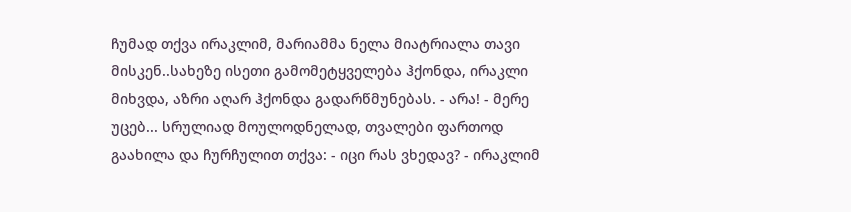ჩუმად თქვა ირაკლიმ, მარიამმა ნელა მიატრიალა თავი მისკენ..სახეზე ისეთი გამომეტყველება ჰქონდა, ირაკლი მიხვდა, აზრი აღარ ჰქონდა გადარწმუნებას. - არა! - მერე უცებ... სრულიად მოულოდნელად, თვალები ფართოდ გაახილა და ჩურჩულით თქვა: - იცი რას ვხედავ? - ირაკლიმ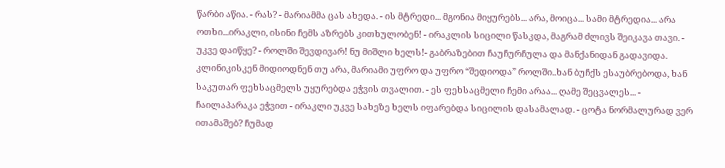წარბი აწია. - რას? - მარიამმა ცას ახედა. - ის მტრედი... მგონია მიყურებს... არა, მოიცა... სამი მტრედია... არა ოთხი...ირაკლი, ისინი ჩემს აზრებს კითხულობენ! - ირაკლის სიცილი წასკდა, მაგრამ ძლივს შეიკავა თავი. - უკვე დაიწყე? - როლში შევდივარ! ნუ მიშლი ხელს!- გაბრაზებით ჩაუჩურჩულა და მანქანიდან გადავიდა. კლინიკისკენ მიდიოდნენ თუ არა, მარიამი უფრო და უფრო “შედიოდა” როლში..ხან ბუჩქს ესაუბრებოდა, ხან საკუთარ ფეხსაცმელს უყურებდა ეჭვის თვალით. - ეს ფეხსაცმელი ჩემი არაა... ღამე შეცვალეს... - ჩაილაპარაკა ეჭვით - ირაკლი უკვე სახეზე ხელს იფარებდა სიცილის დასამალად. - ცოტა ნორმალურად ვერ ითამაშებ? ჩუმად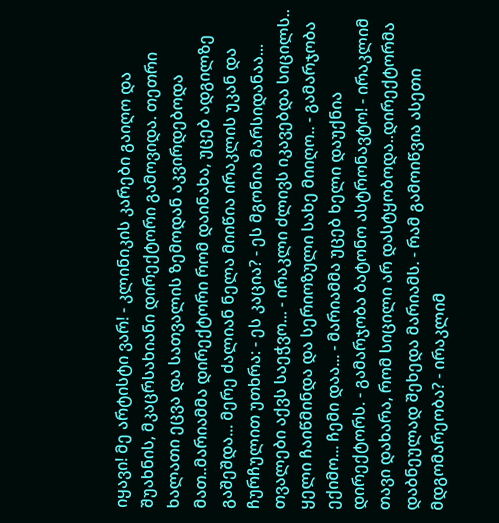იყავი! მე არტისტი ვარ! - კლინიკის კარები გაიღო და შუახნის, მკაცრსახიანი დირექტორი გამოვიდა. თეთრი ხალათი ეცვა და სათვალის ზემოდან აკვირდებოდა მათ..მარიამმა დირექტორი რომ დაინახა, უცებ ადგილზე გაშეშდა... მერე ძალიან ნელა მიიწია ირაკლის უკან და ჩურჩულით უთხრა: - ეს კაცია? - ეს მგონია მარსიდანაა... თვალები აქვს საეჭვო... - ირაკლი ძლივს იკავებდა სიცილს.. ყელი ჩაიწმინდა და სერიოზული სახე მიიღო.. - გამარჯობა ექიმო... ჩემი დაა... - მარიამმა უცებ ხელი დაუქნია დირექტორს. - გამარჯობა ბატონო ასტრონავტო! - ირაკლიმ თავი დახარა, რომ სიცილი არ დასტყობოდა..დირექტორმა დაბნეულად შეხედა მარიამს. - რამ გამოიწვია ასეთი მდგომარეობა? - ირაკლიმ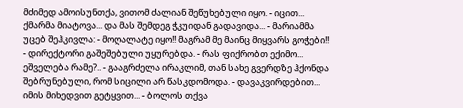მძიმედ ამოისუნთქა, ვითომ ძალიან შეწუხებული იყო. - იცით... ქმარმა მიატოვა... და მას შემდეგ ჭკუიდან გადავიდა... - მარიამმა უცებ შეჰკივლა: - მოღალატე იყო!! მაგრამ მე მაინც მიყვარს გოჭები!! - დირექტორი გაშეშებული უყურებდა. - რას ფიქრობთ ექიმო... ეშველება რამე?.. - გააგრძელა ირაკლიმ, თან სახე გვერდზე ჰქონდა შებრუნებული, რომ სიცილი არ წასკდომოდა. - დავაკვირდებით... იმის მიხედვით გეტყვით... - ბოლოს თქვა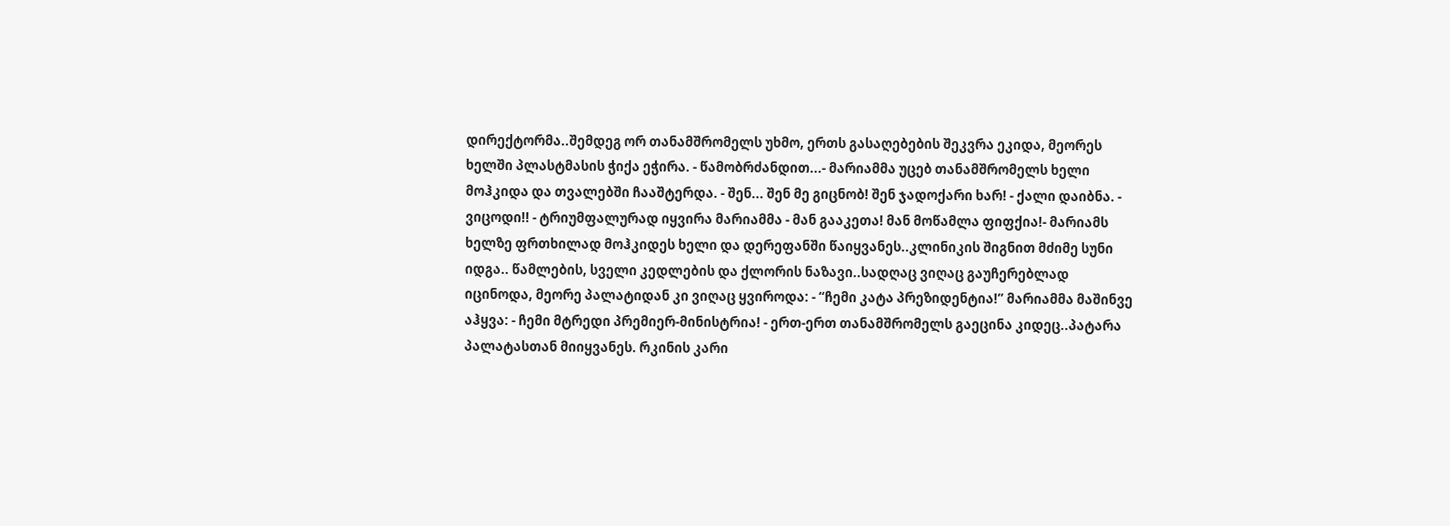დირექტორმა..შემდეგ ორ თანამშრომელს უხმო, ერთს გასაღებების შეკვრა ეკიდა, მეორეს ხელში პლასტმასის ჭიქა ეჭირა. - წამობრძანდით...- მარიამმა უცებ თანამშრომელს ხელი მოჰკიდა და თვალებში ჩააშტერდა. - შენ... შენ მე გიცნობ! შენ ჯადოქარი ხარ! - ქალი დაიბნა. - ვიცოდი!! - ტრიუმფალურად იყვირა მარიამმა - მან გააკეთა! მან მოწამლა ფიფქია!- მარიამს ხელზე ფრთხილად მოჰკიდეს ხელი და დერეფანში წაიყვანეს..კლინიკის შიგნით მძიმე სუნი იდგა.. წამლების, სველი კედლების და ქლორის ნაზავი..სადღაც ვიღაც გაუჩერებლად იცინოდა, მეორე პალატიდან კი ვიღაც ყვიროდა: - “ჩემი კატა პრეზიდენტია!” მარიამმა მაშინვე აჰყვა: - ჩემი მტრედი პრემიერ-მინისტრია! - ერთ-ერთ თანამშრომელს გაეცინა კიდეც..პატარა პალატასთან მიიყვანეს. რკინის კარი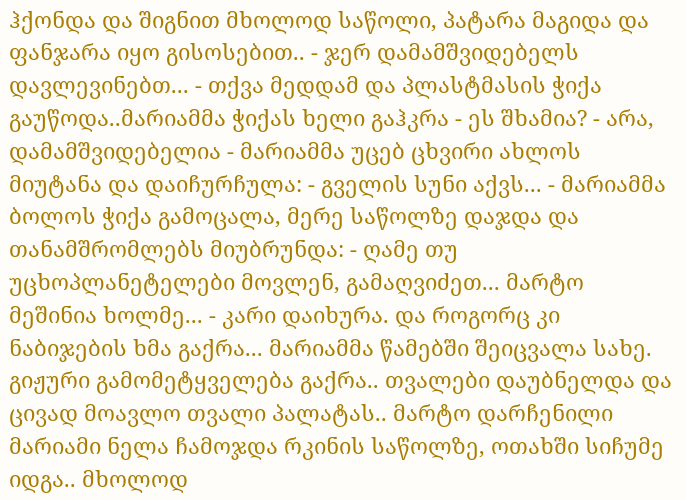ჰქონდა და შიგნით მხოლოდ საწოლი, პატარა მაგიდა და ფანჯარა იყო გისოსებით.. - ჯერ დამამშვიდებელს დავლევინებთ... - თქვა მედდამ და პლასტმასის ჭიქა გაუწოდა..მარიამმა ჭიქას ხელი გაჰკრა - ეს შხამია? - არა, დამამშვიდებელია - მარიამმა უცებ ცხვირი ახლოს მიუტანა და დაიჩურჩულა: - გველის სუნი აქვს... - მარიამმა ბოლოს ჭიქა გამოცალა, მერე საწოლზე დაჯდა და თანამშრომლებს მიუბრუნდა: - ღამე თუ უცხოპლანეტელები მოვლენ, გამაღვიძეთ... მარტო მეშინია ხოლმე... - კარი დაიხურა. და როგორც კი ნაბიჯების ხმა გაქრა... მარიამმა წამებში შეიცვალა სახე. გიჟური გამომეტყველება გაქრა.. თვალები დაუბნელდა და ცივად მოავლო თვალი პალატას.. მარტო დარჩენილი მარიამი ნელა ჩამოჯდა რკინის საწოლზე, ოთახში სიჩუმე იდგა.. მხოლოდ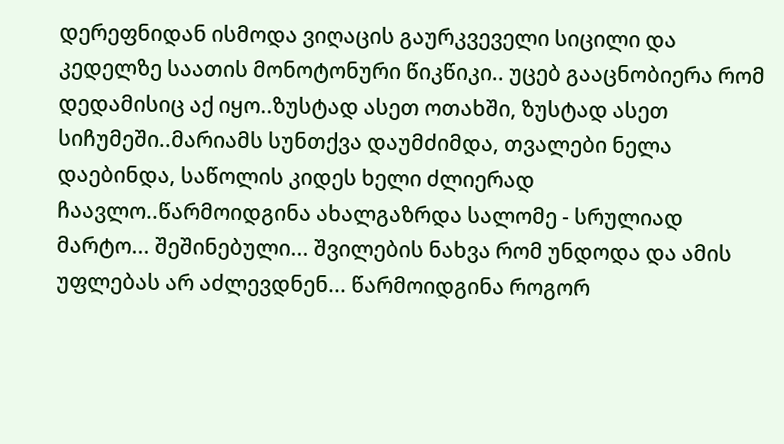დერეფნიდან ისმოდა ვიღაცის გაურკვეველი სიცილი და კედელზე საათის მონოტონური წიკწიკი.. უცებ გააცნობიერა რომ დედამისიც აქ იყო..ზუსტად ასეთ ოთახში, ზუსტად ასეთ სიჩუმეში..მარიამს სუნთქვა დაუმძიმდა, თვალები ნელა დაებინდა, საწოლის კიდეს ხელი ძლიერად ჩაავლო..წარმოიდგინა ახალგაზრდა სალომე - სრულიად მარტო... შეშინებული... შვილების ნახვა რომ უნდოდა და ამის უფლებას არ აძლევდნენ... წარმოიდგინა როგორ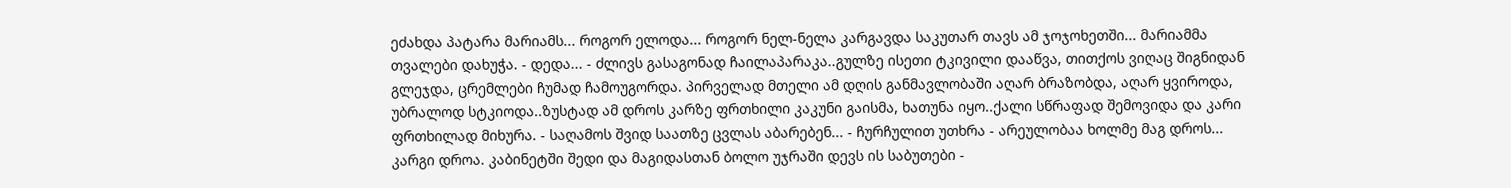ეძახდა პატარა მარიამს... როგორ ელოდა... როგორ ნელ-ნელა კარგავდა საკუთარ თავს ამ ჯოჯოხეთში... მარიამმა თვალები დახუჭა. - დედა... - ძლივს გასაგონად ჩაილაპარაკა..გულზე ისეთი ტკივილი დააწვა, თითქოს ვიღაც შიგნიდან გლეჯდა, ცრემლები ჩუმად ჩამოუგორდა. პირველად მთელი ამ დღის განმავლობაში აღარ ბრაზობდა, აღარ ყვიროდა, უბრალოდ სტკიოდა..ზუსტად ამ დროს კარზე ფრთხილი კაკუნი გაისმა, ხათუნა იყო..ქალი სწრაფად შემოვიდა და კარი ფრთხილად მიხურა. - საღამოს შვიდ საათზე ცვლას აბარებენ... - ჩურჩულით უთხრა - არეულობაა ხოლმე მაგ დროს... კარგი დროა. კაბინეტში შედი და მაგიდასთან ბოლო უჯრაში დევს ის საბუთები -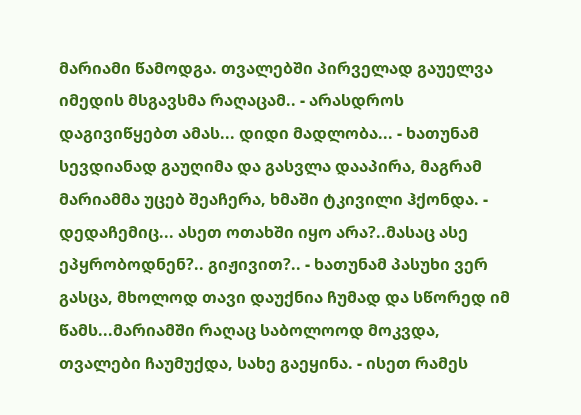მარიამი წამოდგა. თვალებში პირველად გაუელვა იმედის მსგავსმა რაღაცამ.. - არასდროს დაგივიწყებთ ამას... დიდი მადლობა... - ხათუნამ სევდიანად გაუღიმა და გასვლა დააპირა, მაგრამ მარიამმა უცებ შეაჩერა, ხმაში ტკივილი ჰქონდა. - დედაჩემიც... ასეთ ოთახში იყო არა?..მასაც ასე ეპყრობოდნენ?.. გიჟივით?.. - ხათუნამ პასუხი ვერ გასცა, მხოლოდ თავი დაუქნია ჩუმად და სწორედ იმ წამს...მარიამში რაღაც საბოლოოდ მოკვდა, თვალები ჩაუმუქდა, სახე გაეყინა. - ისეთ რამეს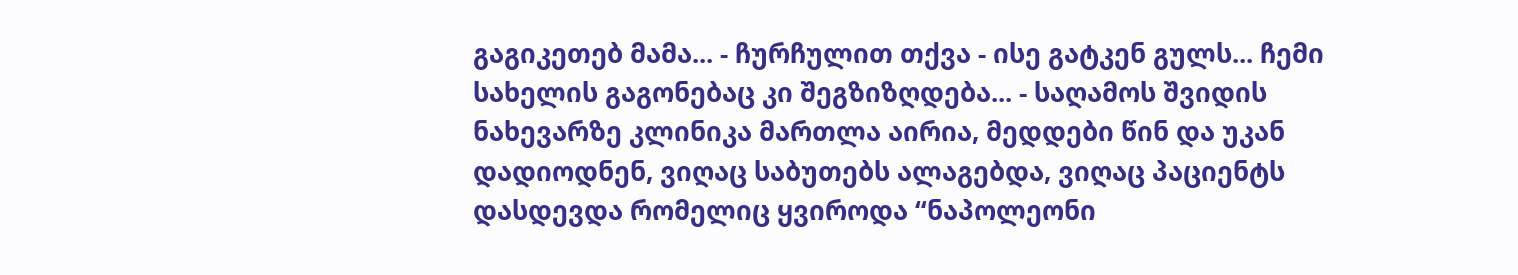გაგიკეთებ მამა... - ჩურჩულით თქვა - ისე გატკენ გულს... ჩემი სახელის გაგონებაც კი შეგზიზღდება... - საღამოს შვიდის ნახევარზე კლინიკა მართლა აირია, მედდები წინ და უკან დადიოდნენ, ვიღაც საბუთებს ალაგებდა, ვიღაც პაციენტს დასდევდა რომელიც ყვიროდა “ნაპოლეონი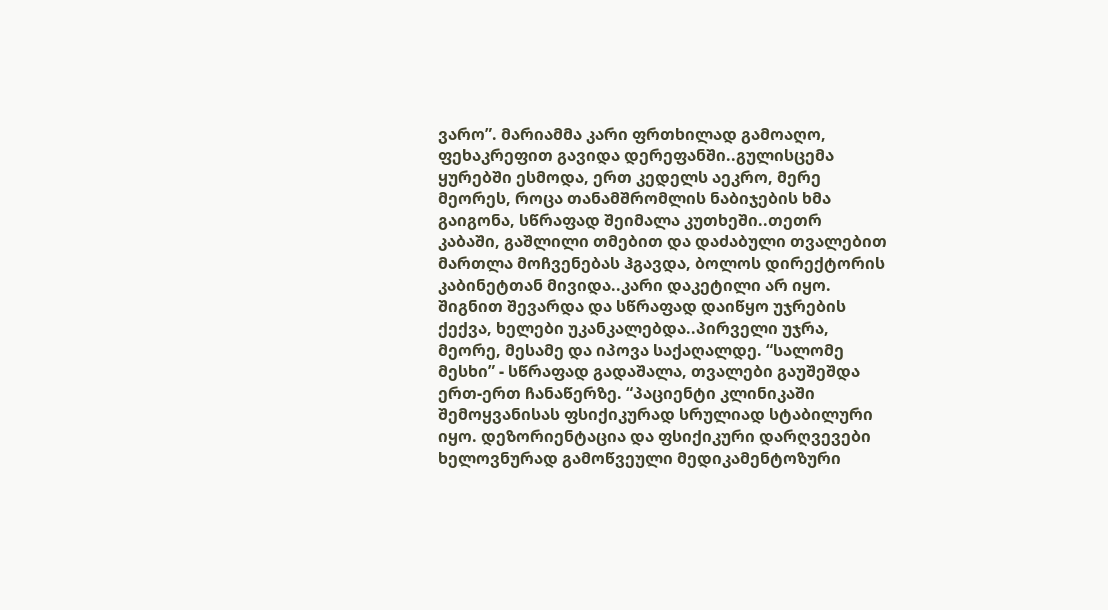ვარო”. მარიამმა კარი ფრთხილად გამოაღო, ფეხაკრეფით გავიდა დერეფანში..გულისცემა ყურებში ესმოდა, ერთ კედელს აეკრო, მერე მეორეს, როცა თანამშრომლის ნაბიჯების ხმა გაიგონა, სწრაფად შეიმალა კუთხეში..თეთრ კაბაში, გაშლილი თმებით და დაძაბული თვალებით მართლა მოჩვენებას ჰგავდა, ბოლოს დირექტორის კაბინეტთან მივიდა..კარი დაკეტილი არ იყო. შიგნით შევარდა და სწრაფად დაიწყო უჯრების ქექვა, ხელები უკანკალებდა..პირველი უჯრა, მეორე, მესამე და იპოვა საქაღალდე. “სალომე მესხი” - სწრაფად გადაშალა, თვალები გაუშეშდა ერთ-ერთ ჩანაწერზე. “პაციენტი კლინიკაში შემოყვანისას ფსიქიკურად სრულიად სტაბილური იყო. დეზორიენტაცია და ფსიქიკური დარღვევები ხელოვნურად გამოწვეული მედიკამენტოზური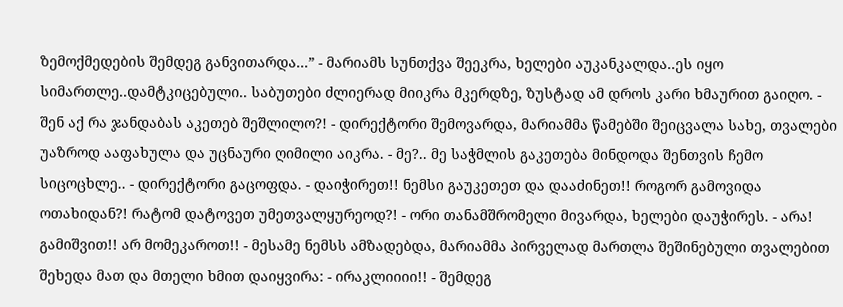ზემოქმედების შემდეგ განვითარდა...” - მარიამს სუნთქვა შეეკრა, ხელები აუკანკალდა..ეს იყო სიმართლე..დამტკიცებული.. საბუთები ძლიერად მიიკრა მკერდზე, ზუსტად ამ დროს კარი ხმაურით გაიღო. - შენ აქ რა ჯანდაბას აკეთებ შეშლილო?! - დირექტორი შემოვარდა, მარიამმა წამებში შეიცვალა სახე, თვალები უაზროდ ააფახულა და უცნაური ღიმილი აიკრა. - მე?.. მე საჭმლის გაკეთება მინდოდა შენთვის ჩემო სიცოცხლე.. - დირექტორი გაცოფდა. - დაიჭირეთ!! ნემსი გაუკეთეთ და დააძინეთ!! როგორ გამოვიდა ოთახიდან?! რატომ დატოვეთ უმეთვალყურეოდ?! - ორი თანამშრომელი მივარდა, ხელები დაუჭირეს. - არა! გამიშვით!! არ მომეკაროთ!! - მესამე ნემსს ამზადებდა, მარიამმა პირველად მართლა შეშინებული თვალებით შეხედა მათ და მთელი ხმით დაიყვირა: - ირაკლიიიი!! - შემდეგ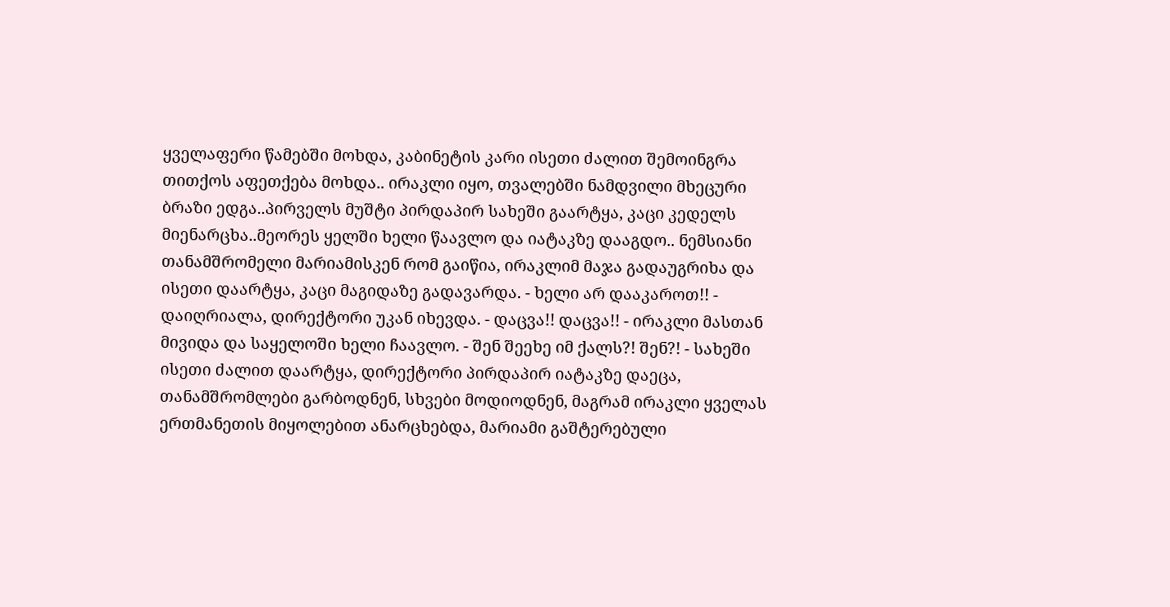ყველაფერი წამებში მოხდა, კაბინეტის კარი ისეთი ძალით შემოინგრა თითქოს აფეთქება მოხდა.. ირაკლი იყო, თვალებში ნამდვილი მხეცური ბრაზი ედგა..პირველს მუშტი პირდაპირ სახეში გაარტყა, კაცი კედელს მიენარცხა..მეორეს ყელში ხელი წაავლო და იატაკზე დააგდო.. ნემსიანი თანამშრომელი მარიამისკენ რომ გაიწია, ირაკლიმ მაჯა გადაუგრიხა და ისეთი დაარტყა, კაცი მაგიდაზე გადავარდა. - ხელი არ დააკაროთ!! - დაიღრიალა, დირექტორი უკან იხევდა. - დაცვა!! დაცვა!! - ირაკლი მასთან მივიდა და საყელოში ხელი ჩაავლო. - შენ შეეხე იმ ქალს?! შენ?! - სახეში ისეთი ძალით დაარტყა, დირექტორი პირდაპირ იატაკზე დაეცა, თანამშრომლები გარბოდნენ, სხვები მოდიოდნენ, მაგრამ ირაკლი ყველას ერთმანეთის მიყოლებით ანარცხებდა, მარიამი გაშტერებული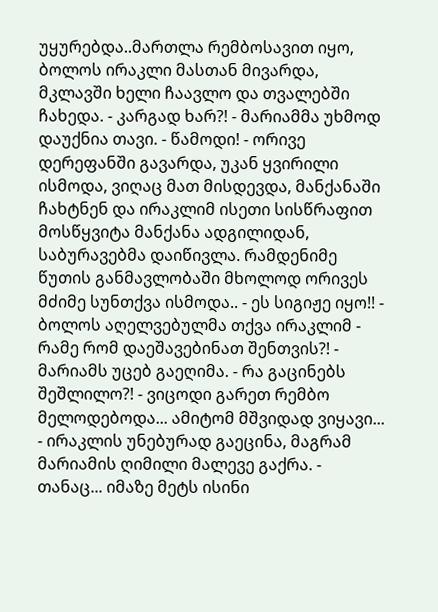უყურებდა..მართლა რემბოსავით იყო, ბოლოს ირაკლი მასთან მივარდა, მკლავში ხელი ჩაავლო და თვალებში ჩახედა. - კარგად ხარ?! - მარიამმა უხმოდ დაუქნია თავი. - წამოდი! - ორივე დერეფანში გავარდა, უკან ყვირილი ისმოდა, ვიღაც მათ მისდევდა, მანქანაში ჩახტნენ და ირაკლიმ ისეთი სისწრაფით მოსწყვიტა მანქანა ადგილიდან, საბურავებმა დაიწივლა. რამდენიმე წუთის განმავლობაში მხოლოდ ორივეს მძიმე სუნთქვა ისმოდა.. - ეს სიგიჟე იყო!! - ბოლოს აღელვებულმა თქვა ირაკლიმ - რამე რომ დაეშავებინათ შენთვის?! - მარიამს უცებ გაეღიმა. - რა გაცინებს შეშლილო?! - ვიცოდი გარეთ რემბო მელოდებოდა... ამიტომ მშვიდად ვიყავი... - ირაკლის უნებურად გაეცინა, მაგრამ მარიამის ღიმილი მალევე გაქრა. - თანაც... იმაზე მეტს ისინი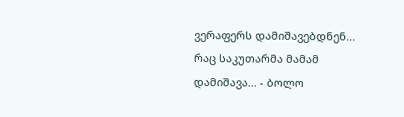ვერაფერს დამიშავებდნენ... რაც საკუთარმა მამამ დამიშავა... - ბოლო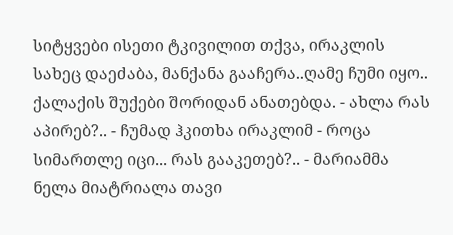სიტყვები ისეთი ტკივილით თქვა, ირაკლის სახეც დაეძაბა, მანქანა გააჩერა..ღამე ჩუმი იყო.. ქალაქის შუქები შორიდან ანათებდა. - ახლა რას აპირებ?.. - ჩუმად ჰკითხა ირაკლიმ - როცა სიმართლე იცი... რას გააკეთებ?.. - მარიამმა ნელა მიატრიალა თავი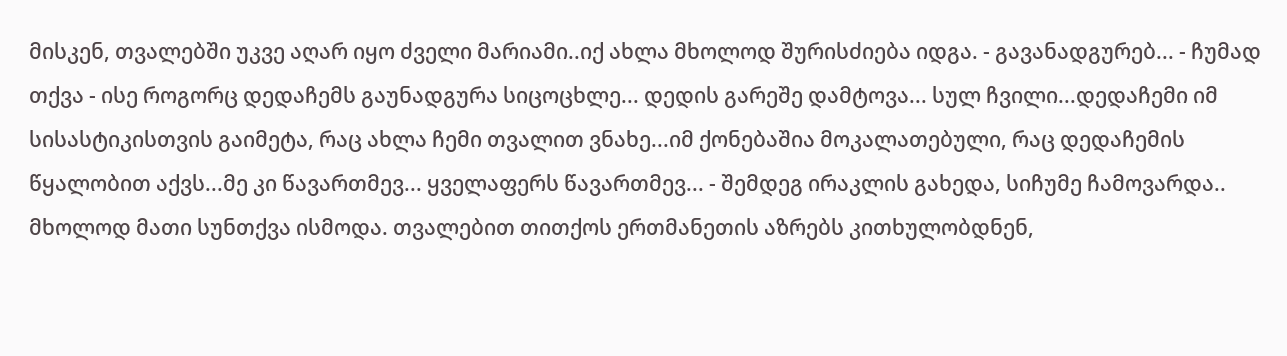მისკენ, თვალებში უკვე აღარ იყო ძველი მარიამი..იქ ახლა მხოლოდ შურისძიება იდგა. - გავანადგურებ... - ჩუმად თქვა - ისე როგორც დედაჩემს გაუნადგურა სიცოცხლე... დედის გარეშე დამტოვა... სულ ჩვილი...დედაჩემი იმ სისასტიკისთვის გაიმეტა, რაც ახლა ჩემი თვალით ვნახე...იმ ქონებაშია მოკალათებული, რაც დედაჩემის წყალობით აქვს...მე კი წავართმევ... ყველაფერს წავართმევ... - შემდეგ ირაკლის გახედა, სიჩუმე ჩამოვარდა.. მხოლოდ მათი სუნთქვა ისმოდა. თვალებით თითქოს ერთმანეთის აზრებს კითხულობდნენ,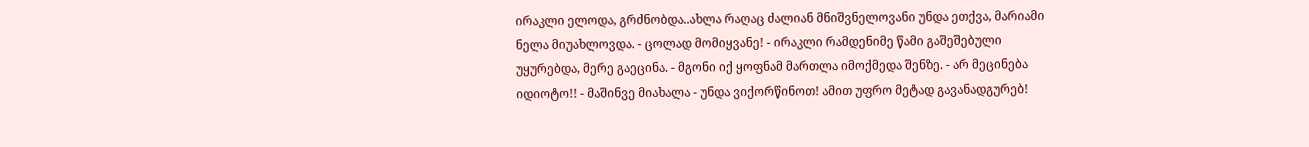ირაკლი ელოდა, გრძნობდა..ახლა რაღაც ძალიან მნიშვნელოვანი უნდა ეთქვა, მარიამი ნელა მიუახლოვდა. - ცოლად მომიყვანე! - ირაკლი რამდენიმე წამი გაშეშებული უყურებდა, მერე გაეცინა. - მგონი იქ ყოფნამ მართლა იმოქმედა შენზე. - არ მეცინება იდიოტო!! - მაშინვე მიახალა - უნდა ვიქორწინოთ! ამით უფრო მეტად გავანადგურებ!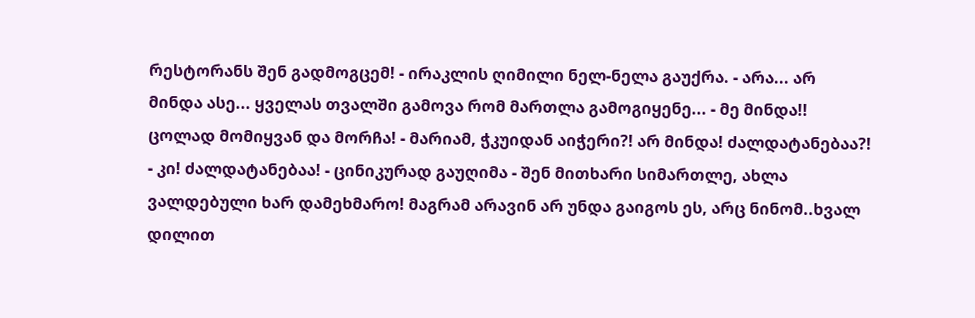რესტორანს შენ გადმოგცემ! - ირაკლის ღიმილი ნელ-ნელა გაუქრა. - არა... არ მინდა ასე... ყველას თვალში გამოვა რომ მართლა გამოგიყენე... - მე მინდა!! ცოლად მომიყვან და მორჩა! - მარიამ, ჭკუიდან აიჭერი?! არ მინდა! ძალდატანებაა?! - კი! ძალდატანებაა! - ცინიკურად გაუღიმა - შენ მითხარი სიმართლე, ახლა ვალდებული ხარ დამეხმარო! მაგრამ არავინ არ უნდა გაიგოს ეს, არც ნინომ..ხვალ დილით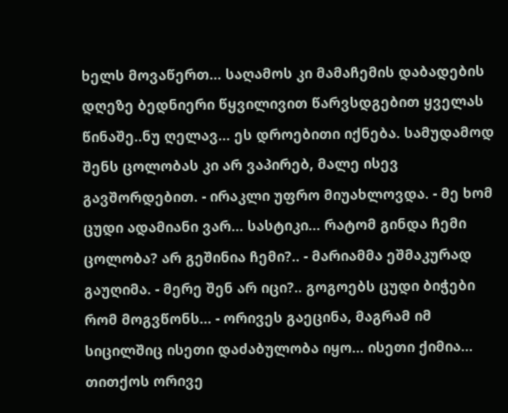ხელს მოვაწერთ... საღამოს კი მამაჩემის დაბადების დღეზე ბედნიერი წყვილივით წარვსდგებით ყველას წინაშე..ნუ ღელავ... ეს დროებითი იქნება. სამუდამოდ შენს ცოლობას კი არ ვაპირებ, მალე ისევ გავშორდებით. - ირაკლი უფრო მიუახლოვდა. - მე ხომ ცუდი ადამიანი ვარ... სასტიკი... რატომ გინდა ჩემი ცოლობა? არ გეშინია ჩემი?.. - მარიამმა ეშმაკურად გაუღიმა. - მერე შენ არ იცი?.. გოგოებს ცუდი ბიჭები რომ მოგვწონს... - ორივეს გაეცინა, მაგრამ იმ სიცილშიც ისეთი დაძაბულობა იყო... ისეთი ქიმია... თითქოს ორივე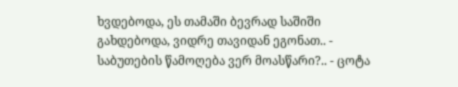ხვდებოდა, ეს თამაში ბევრად საშიში გახდებოდა, ვიდრე თავიდან ეგონათ.. - საბუთების წამოღება ვერ მოასწარი?.. - ცოტა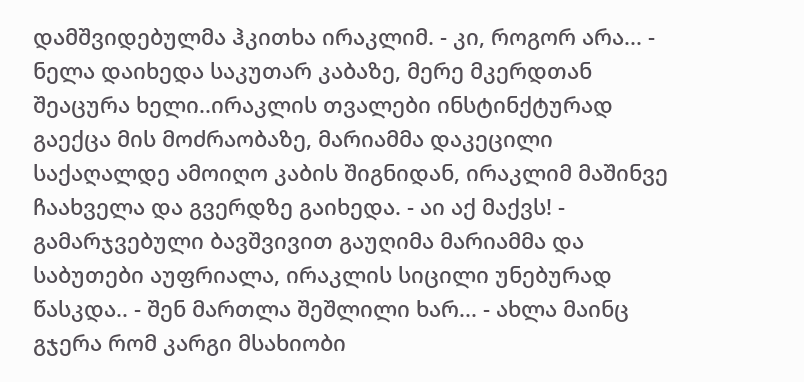დამშვიდებულმა ჰკითხა ირაკლიმ. - კი, როგორ არა... - ნელა დაიხედა საკუთარ კაბაზე, მერე მკერდთან შეაცურა ხელი..ირაკლის თვალები ინსტინქტურად გაექცა მის მოძრაობაზე, მარიამმა დაკეცილი საქაღალდე ამოიღო კაბის შიგნიდან, ირაკლიმ მაშინვე ჩაახველა და გვერდზე გაიხედა. - აი აქ მაქვს! - გამარჯვებული ბავშვივით გაუღიმა მარიამმა და საბუთები აუფრიალა, ირაკლის სიცილი უნებურად წასკდა.. - შენ მართლა შეშლილი ხარ... - ახლა მაინც გჯერა რომ კარგი მსახიობი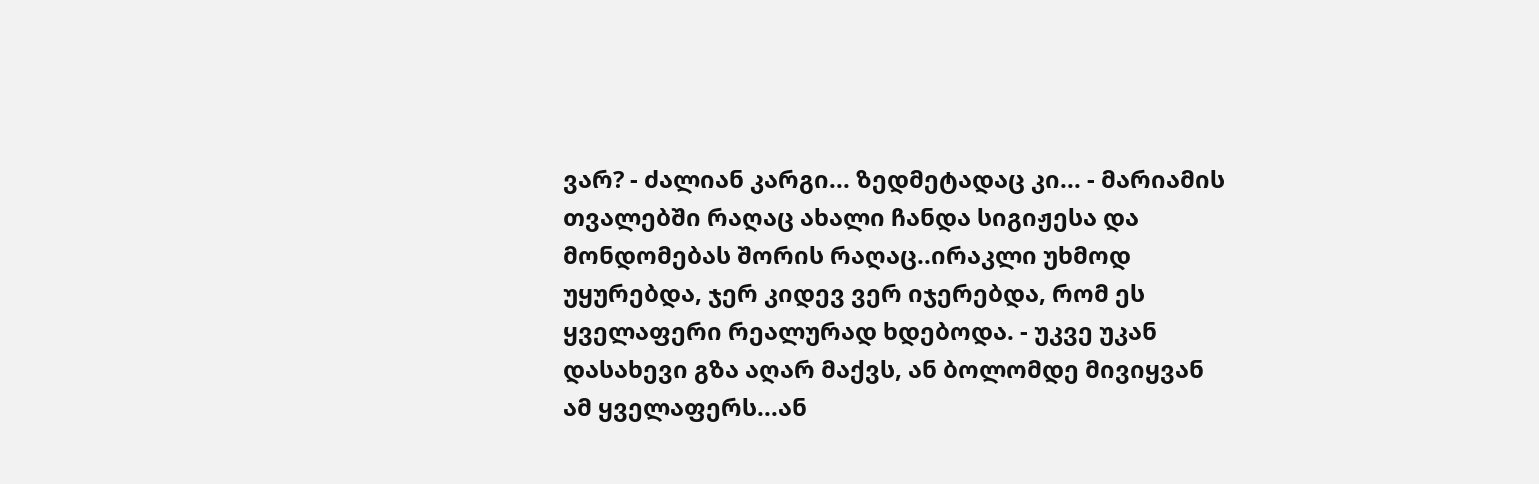ვარ? - ძალიან კარგი... ზედმეტადაც კი... - მარიამის თვალებში რაღაც ახალი ჩანდა სიგიჟესა და მონდომებას შორის რაღაც..ირაკლი უხმოდ უყურებდა, ჯერ კიდევ ვერ იჯერებდა, რომ ეს ყველაფერი რეალურად ხდებოდა. - უკვე უკან დასახევი გზა აღარ მაქვს, ან ბოლომდე მივიყვან ამ ყველაფერს...ან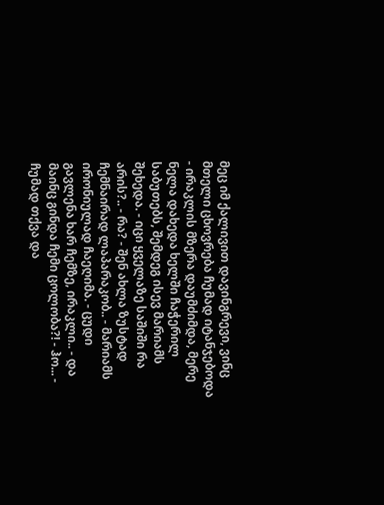მეც იმ ქალივით დავინგრევი, ვინც მთელი ცხოვრება ჩუმად იტანჯებოდა - ირაკლის მზერა დაუმძიმდა, მერე ნელა დახედა ხელში ჩაჭერილ საბუთებს, შემდეგ ისევ მარიამს შეხედა. - იცი ყველაზე საშიში რა არის?.. - რა? - შენ ახლა ზუსტად ჩემნაირად ლაპარაკობ.. - მარიამს ირონიულად ჩაეღიმა. - ცუდი გავლენა ხარ ჩემზე, ირაკლი.. - და მაინც გინდა ჩემი ცოლობა?! - ჰო... - ჩუმად თქვა და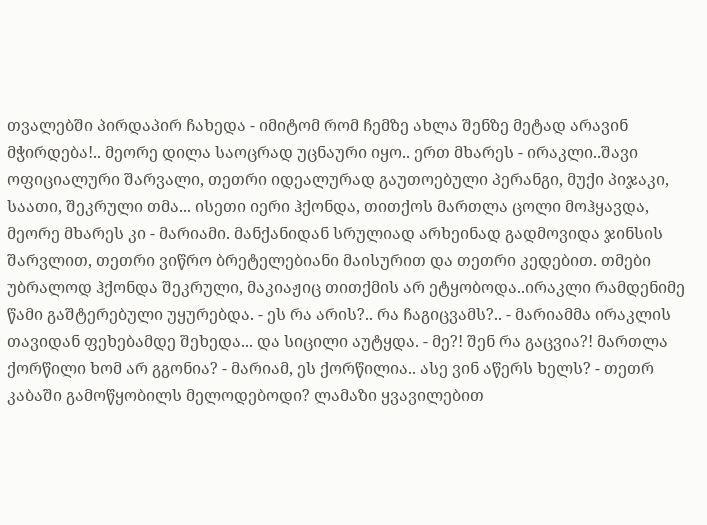თვალებში პირდაპირ ჩახედა - იმიტომ რომ ჩემზე ახლა შენზე მეტად არავინ მჭირდება!.. მეორე დილა საოცრად უცნაური იყო.. ერთ მხარეს - ირაკლი..შავი ოფიციალური შარვალი, თეთრი იდეალურად გაუთოებული პერანგი, მუქი პიჯაკი, საათი, შეკრული თმა... ისეთი იერი ჰქონდა, თითქოს მართლა ცოლი მოჰყავდა, მეორე მხარეს კი - მარიამი. მანქანიდან სრულიად არხეინად გადმოვიდა ჯინსის შარვლით, თეთრი ვიწრო ბრეტელებიანი მაისურით და თეთრი კედებით. თმები უბრალოდ ჰქონდა შეკრული, მაკიაჟიც თითქმის არ ეტყობოდა..ირაკლი რამდენიმე წამი გაშტერებული უყურებდა. - ეს რა არის?.. რა ჩაგიცვამს?.. - მარიამმა ირაკლის თავიდან ფეხებამდე შეხედა... და სიცილი აუტყდა. - მე?! შენ რა გაცვია?! მართლა ქორწილი ხომ არ გგონია? - მარიამ, ეს ქორწილია.. ასე ვინ აწერს ხელს? - თეთრ კაბაში გამოწყობილს მელოდებოდი? ლამაზი ყვავილებით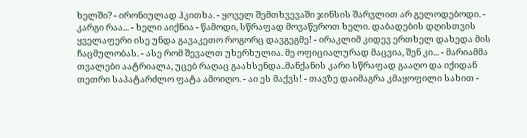ხელში? - ირონიულად ჰკითხა. - ყოველ შემთხვევაში ჯინსის შარვლით არ გელოდებოდი. - კარგი რაა... - ხელი აიქნია - წამოდი, სწრაფად მოვაწეროთ ხელი. დაბადების დღისთვის ყველაფერი ისე უნდა გავაკეთო როგორც დავგეგმე! - ირაკლიმ კიდევ ერთხელ დახედა მის ჩაცმულობას. - ასე რომ შევალთ უხერხულია. მე ოფიციალურად მაცვია, შენ კი... - მარიამმა თვალები აატრიალა, უცებ რაღაც გაახსენდა..მანქანის კარი სწრაფად გააღო და იქიდან თეთრი საპატარძლო ფატა ამოიღო. - აი ეს მაქვს! - თავზე დაიმაგრა კმაყოფილი სახით -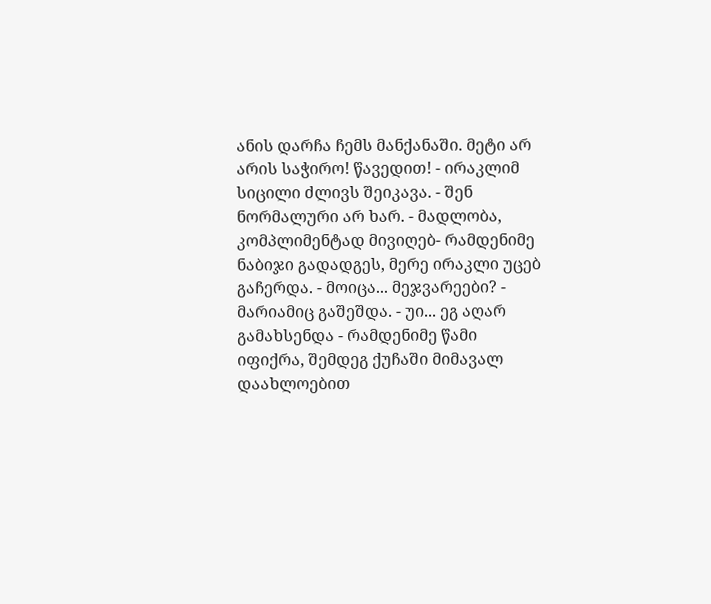ანის დარჩა ჩემს მანქანაში. მეტი არ არის საჭირო! წავედით! - ირაკლიმ სიცილი ძლივს შეიკავა. - შენ ნორმალური არ ხარ. - მადლობა, კომპლიმენტად მივიღებ- რამდენიმე ნაბიჯი გადადგეს, მერე ირაკლი უცებ გაჩერდა. - მოიცა... მეჯვარეები? - მარიამიც გაშეშდა. - უი... ეგ აღარ გამახსენდა - რამდენიმე წამი იფიქრა, შემდეგ ქუჩაში მიმავალ დაახლოებით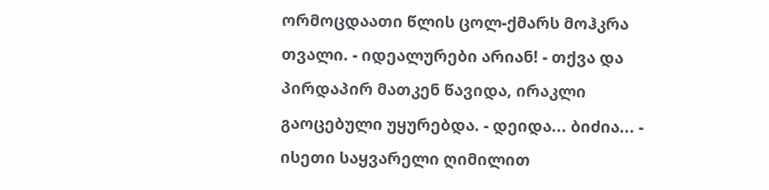ორმოცდაათი წლის ცოლ-ქმარს მოჰკრა თვალი. - იდეალურები არიან! - თქვა და პირდაპირ მათკენ წავიდა, ირაკლი გაოცებული უყურებდა. - დეიდა... ბიძია... - ისეთი საყვარელი ღიმილით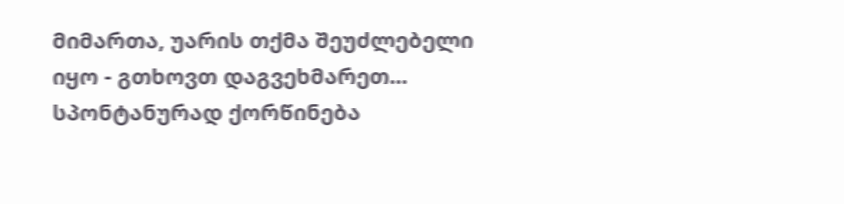მიმართა, უარის თქმა შეუძლებელი იყო - გთხოვთ დაგვეხმარეთ... სპონტანურად ქორწინება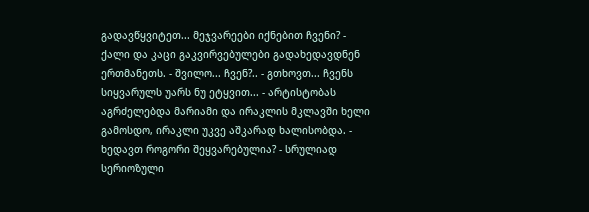გადავწყვიტეთ... მეჯვარეები იქნებით ჩვენი? - ქალი და კაცი გაკვირვებულები გადახედავდნენ ერთმანეთს. - შვილო... ჩვენ?.. - გთხოვთ... ჩვენს სიყვარულს უარს ნუ ეტყვით... - არტისტობას აგრძელებდა მარიამი და ირაკლის მკლავში ხელი გამოსდო, ირაკლი უკვე აშკარად ხალისობდა. - ხედავთ როგორი შეყვარებულია? - სრულიად სერიოზული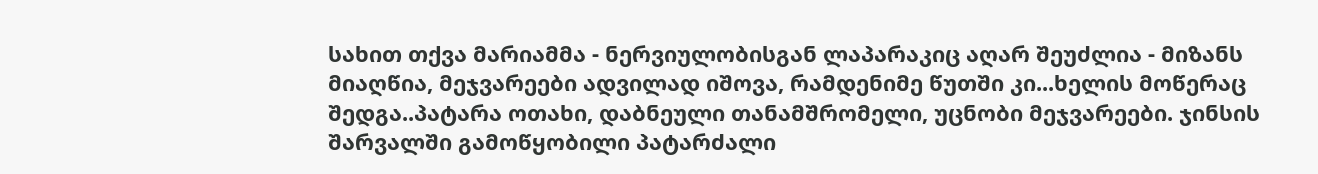სახით თქვა მარიამმა - ნერვიულობისგან ლაპარაკიც აღარ შეუძლია - მიზანს მიაღწია, მეჯვარეები ადვილად იშოვა, რამდენიმე წუთში კი...ხელის მოწერაც შედგა..პატარა ოთახი, დაბნეული თანამშრომელი, უცნობი მეჯვარეები. ჯინსის შარვალში გამოწყობილი პატარძალი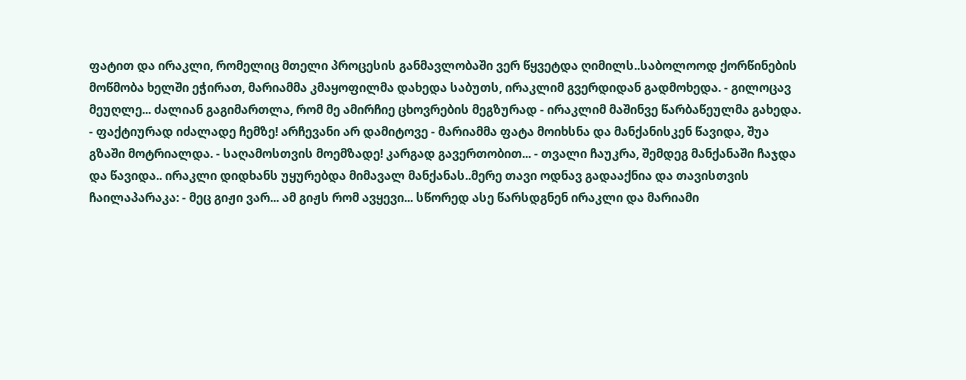ფატით და ირაკლი, რომელიც მთელი პროცესის განმავლობაში ვერ წყვეტდა ღიმილს..საბოლოოდ ქორწინების მოწმობა ხელში ეჭირათ, მარიამმა კმაყოფილმა დახედა საბუთს, ირაკლიმ გვერდიდან გადმოხედა. - გილოცავ მეუღლე... ძალიან გაგიმართლა, რომ მე ამირჩიე ცხოვრების მეგზურად - ირაკლიმ მაშინვე წარბაწეულმა გახედა. - ფაქტიურად იძალადე ჩემზე! არჩევანი არ დამიტოვე - მარიამმა ფატა მოიხსნა და მანქანისკენ წავიდა, შუა გზაში მოტრიალდა. - საღამოსთვის მოემზადე! კარგად გავერთობით... - თვალი ჩაუკრა, შემდეგ მანქანაში ჩაჯდა და წავიდა.. ირაკლი დიდხანს უყურებდა მიმავალ მანქანას..მერე თავი ოდნავ გადააქნია და თავისთვის ჩაილაპარაკა: - მეც გიჟი ვარ... ამ გიჟს რომ ავყევი... სწორედ ასე წარსდგნენ ირაკლი და მარიამი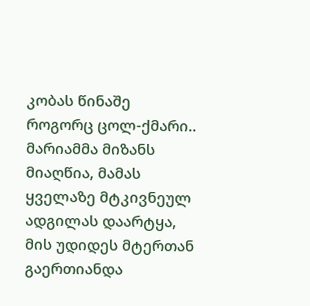კობას წინაშე როგორც ცოლ-ქმარი.. მარიამმა მიზანს მიაღწია, მამას ყველაზე მტკივნეულ ადგილას დაარტყა, მის უდიდეს მტერთან გაერთიანდა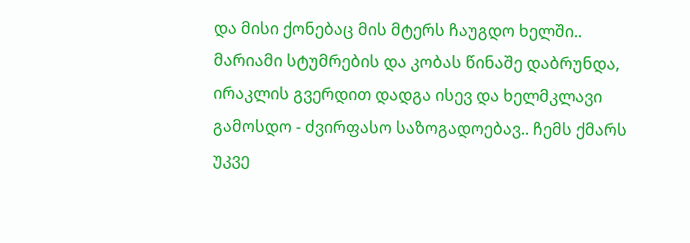და მისი ქონებაც მის მტერს ჩაუგდო ხელში.. მარიამი სტუმრების და კობას წინაშე დაბრუნდა, ირაკლის გვერდით დადგა ისევ და ხელმკლავი გამოსდო - ძვირფასო საზოგადოებავ.. ჩემს ქმარს უკვე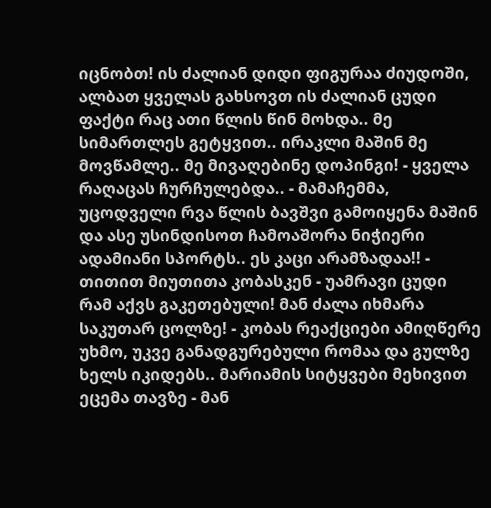იცნობთ! ის ძალიან დიდი ფიგურაა ძიუდოში, ალბათ ყველას გახსოვთ ის ძალიან ცუდი ფაქტი რაც ათი წლის წინ მოხდა.. მე სიმართლეს გეტყვით.. ირაკლი მაშინ მე მოვწამლე.. მე მივაღებინე დოპინგი! - ყველა რაღაცას ჩურჩულებდა.. - მამაჩემმა, უცოდველი რვა წლის ბავშვი გამოიყენა მაშინ და ასე უსინდისოთ ჩამოაშორა ნიჭიერი ადამიანი სპორტს.. ეს კაცი არამზადაა!! - თითით მიუთითა კობასკენ - უამრავი ცუდი რამ აქვს გაკეთებული! მან ძალა იხმარა საკუთარ ცოლზე! - კობას რეაქციები ამიღწერე უხმო, უკვე განადგურებული რომაა და გულზე ხელს იკიდებს.. მარიამის სიტყვები მეხივით ეცემა თავზე - მან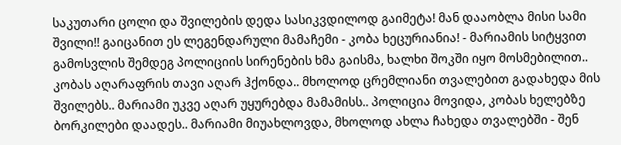საკუთარი ცოლი და შვილების დედა სასიკვდილოდ გაიმეტა! მან დააობლა მისი სამი შვილი!! გაიცანით ეს ლეგენდარული მამაჩემი - კობა ხეცურიანია! - მარიამის სიტყვით გამოსვლის შემდეგ პოლიციის სირენების ხმა გაისმა, ხალხი შოკში იყო მოსმებილით.. კობას აღარაფრის თავი აღარ ჰქონდა.. მხოლოდ ცრემლიანი თვალებით გადახედა მის შვილებს.. მარიამი უკვე აღარ უყურებდა მამამისს.. პოლიცია მოვიდა, კობას ხელებზე ბორკილები დაადეს.. მარიამი მიუახლოვდა, მხოლოდ ახლა ჩახედა თვალებში - შენ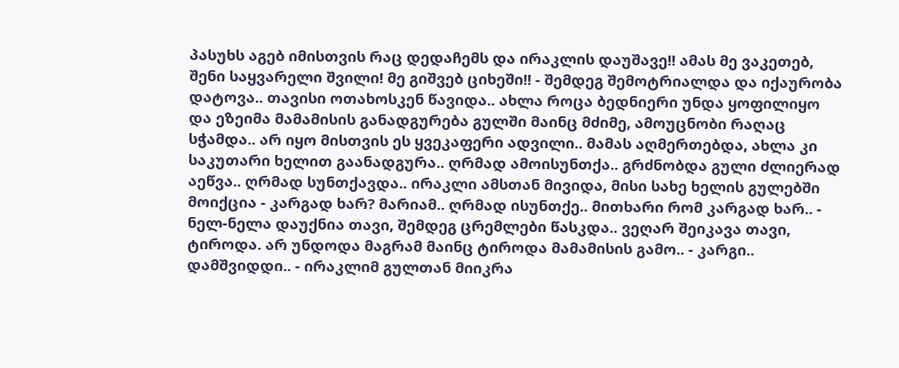პასუხს აგებ იმისთვის რაც დედაჩემს და ირაკლის დაუშავე!! ამას მე ვაკეთებ, შენი საყვარელი შვილი! მე გიშვებ ციხეში!! - შემდეგ შემოტრიალდა და იქაურობა დატოვა.. თავისი ოთახოსკენ წავიდა.. ახლა როცა ბედნიერი უნდა ყოფილიყო და ეზეიმა მამამისის განადგურება გულში მაინც მძიმე, ამოუცნობი რაღაც სჭამდა.. არ იყო მისთვის ეს ყვეკაფერი ადვილი.. მამას აღმერთებდა, ახლა კი საკუთარი ხელით გაანადგურა.. ღრმად ამოისუნთქა.. გრძნობდა გული ძლიერად აეწვა.. ღრმად სუნთქავდა.. ირაკლი ამსთან მივიდა, მისი სახე ხელის გულებში მოიქცია - კარგად ხარ? მარიამ.. ღრმად ისუნთქე.. მითხარი რომ კარგად ხარ.. - ნელ-ნელა დაუქნია თავი, შემდეგ ცრემლები წასკდა.. ვეღარ შეიკავა თავი, ტიროდა. არ უნდოდა მაგრამ მაინც ტიროდა მამამისის გამო.. - კარგი.. დამშვიდდი.. - ირაკლიმ გულთან მიიკრა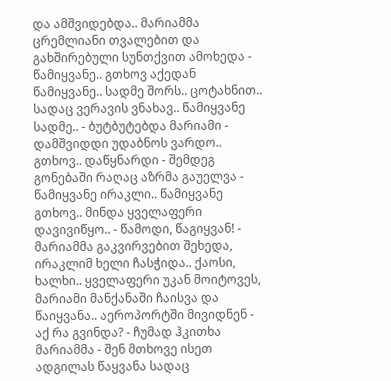და ამშვიდებდა.. მარიამმა ცრემლიანი თვალებით და გახშირებული სუნთქვით ამოხედა - წამიყვანე.. გთხოვ აქედან წამიყვანე.. სადმე შორს.. ცოტახნით.. სადაც ვერავის ვნახავ.. წამიყვანე სადმე.. - ბუტბუტებდა მარიამი - დამშვიდდი უდაბნოს ვარდო.. გთხოვ.. დაწყნარდი - შემდეგ გონებაში რაღაც აზრმა გაუელვა - წამიყვანე ირაკლი.. წამიყვანე გთხოვ.. მინდა ყველაფერი დავივიწყო.. - წამოდი, წაგიყვან! - მარიამმა გაკვირვებით შეხედა, ირაკლიმ ხელი ჩასჭიდა.. ქაოსი, ხალხი.. ყველაფერი უკან მოიტოვეს, მარიამი მანქანაში ჩაისვა და წაიყვანა.. აეროპორტში მივიდნენ - აქ რა გვინდა? - ჩუმად ჰკითხა მარიამმა - შენ მთხოვე ისეთ ადგილას წაყვანა სადაც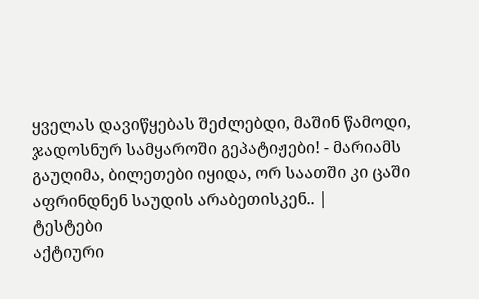ყველას დავიწყებას შეძლებდი, მაშინ წამოდი, ჯადოსნურ სამყაროში გეპატიჟები! - მარიამს გაუღიმა, ბილეთები იყიდა, ორ საათში კი ცაში აფრინდნენ საუდის არაბეთისკენ.. |
ტესტები
აქტიური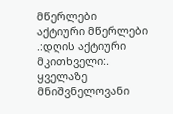მწერლები
აქტიური მწერლები
.:დღის აქტიური მკითხველი:.
ყველაზე მნიშვნელოვანი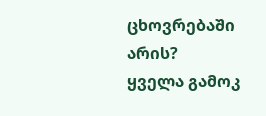ცხოვრებაში არის?
ყველა გამოკ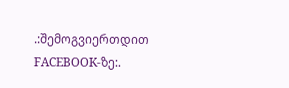.:შემოგვიერთდით FACEBOOK-ზე:.